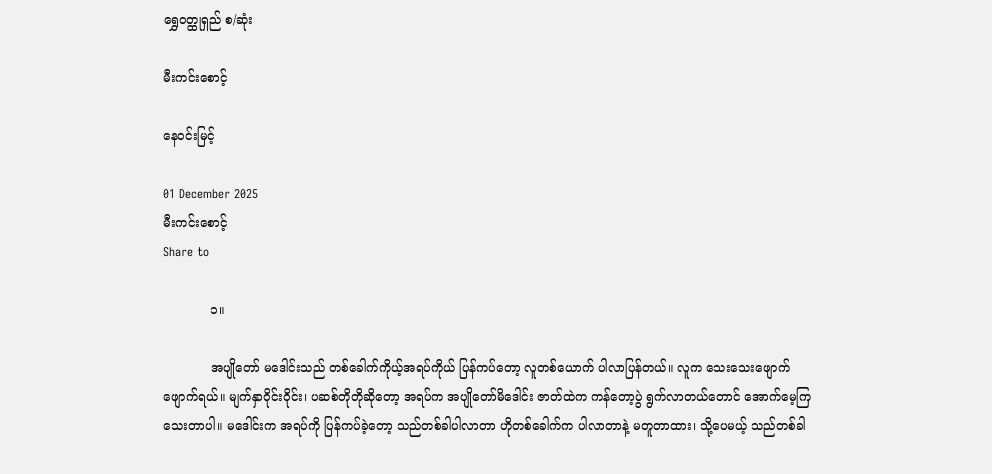ရွှေဝတ္ထုရှည် စ/ဆုံး

မီးကင်းစောင့်

နေဝင်းမြင့်

01 December 2025
မီးကင်းစောင့်
Share to

            ၁။

            အပျိုတော် မဒေါင်းသည် တစ်ခေါက်ကိုယ့်အရပ်ကိုယ် ပြန်ကပ်တော့ လူတစ်ယောက် ပါလာပြန်တယ်။ လူက သေးသေးဖျောက်ဖျောက်ရယ်။ မျက်နှာဝိုင်းဝိုင်း၊ ပဆစ်တိုတိုဆိုတော့ အရပ်က အပျိုတော်မိဒေါင်း ဇာတ်ထဲက ကန်တော့ပွဲ ရွက်လာတယ်တောင် အောက်မေ့ကြသေးတာပါ။ မဒေါင်းက အရပ်ကို ပြန်ကပ်ခဲ့တော့ သည်တစ်ခါပါလာတာ ဟိုတစ်ခေါက်က ပါလာတာနဲ့ မတူတာထား၊ သို့ပေမယ့် သည်တစ်ခါ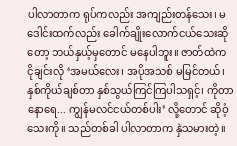ပါလာတာက ရုပ်ကလည်း အကျည်းတန်သေး၊ မဒေါင်းထက်လည်း ခေါက်ချိုးလောက်ငယ်သေးဆိုတော့ ဘယ်နှယ့်မှတောင် မနေပါဘူး။ ဇာတ်ထဲက ငိုချင်းလို ‘အမယ်လေး၊ အပိုအသစ် မမြင်တယ်၊ နှစ်ကိုယ်ချစ်တာ နှစ်သွယ်ကြင်ကြပါသရှင့်၊ ကိုတာနောရေ... ကျွန်မလင်ငယ်တစ်ပါး’ လို့တောင် ဆိုဝံ့သေးကို။ သည်တစ်ခါ ပါလာတာက နှဲသမားတဲ့။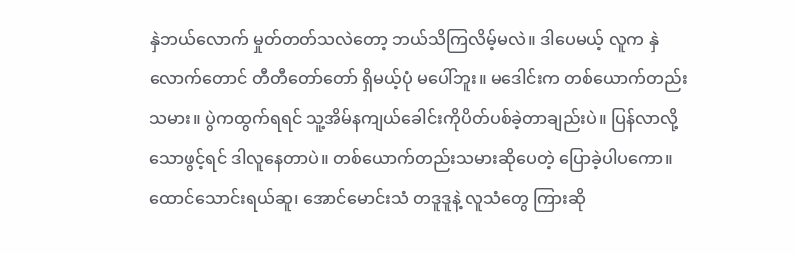နှဲဘယ်လောက် မှုတ်တတ်သလဲတော့ ဘယ်သိကြလိမ့်မလဲ။ ဒါပေမယ့် လူက နှဲလောက်တောင် တီတီတော်တော် ရှိမယ့်ပုံ မပေါ်ဘူး။ မဒေါင်းက တစ်ယောက်တည်းသမား။ ပွဲကထွက်ရရင် သူ့အိမ်နကျယ်ခေါင်းကိုပိတ်ပစ်ခဲ့တာချည်းပဲ။ ပြန်လာလို့ သောဖွင့်ရင် ဒါလူနေတာပဲ။ တစ်ယောက်တည်းသမားဆိုပေတဲ့ ပြောခဲ့ပါပကော။ ထောင်သောင်းရယ်ဆူ၊ အောင်မောင်းသံ တဒူဒူနဲ့ လူသံတွေ ကြားဆို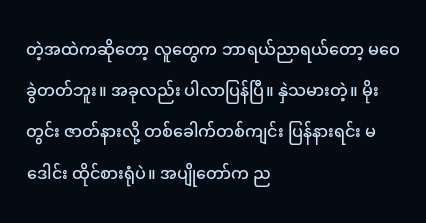တဲ့အထဲကဆိုတော့ လူတွေက ဘာရယ်ညာရယ်တော့ မဝေခွဲတတ်ဘူး။ အခုလည်း ပါလာပြန်ပြီ။ နှဲသမားတဲ့။ မိုးတွင်း ဇာတ်နားလို့ တစ်ခေါက်တစ်ကျင်း ပြန်နားရင်း မဒေါင်း ထိုင်စားရုံပဲ။ အပျိုတော်က ည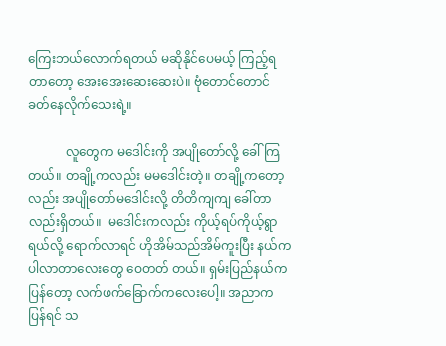ကြေးဘယ်လောက်ရတယ် မဆိုနိုင်ပေမယ့် ကြည့်ရတာတော့ အေးအေးဆေးဆေးပဲ။ ဗုံတောင်တောင် ခတ်နေလိုက်သေးရဲ့။

            လူတွေက မဒေါင်းကို အပျိုတော်လို့ ခေါ်ကြတယ်။ တချို့ကလည်း မမဒေါင်းတဲ့။ တချို့ကတော့လည်း အပျိုတော်မဒေါင်းလို့ တိတိကျကျ ခေါ်တာလည်းရှိတယ်။  မဒေါင်းကလည်း ကိုယ့်ရပ်ကိုယ့်ရွာရယ်လို့ ရောက်လာရင် ဟိုအိမ်သည်အိမ်ကူးပြီး နယ်ကပါလာတာလေးတွေ ဝေတတ် တယ်။ ရှမ်းပြည်နယ်က ပြန်တော့ လက်ဖက်ခြောက်ကလေးပေါ့။ အညာက ပြန်ရင် သ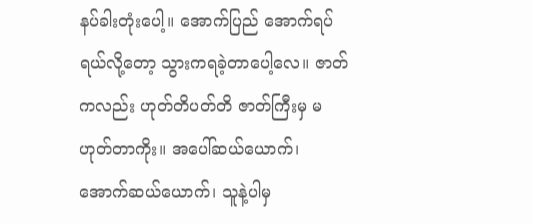နပ်ခါးတုံးပေါ့။ အောက်ပြည် အောက်ရပ်ရယ်လို့တော့ သွားကရခဲ့တာပေါ့လေ။ ဇာတ်ကလည်း ဟုတ်တိပတ်တိ ဇာတ်ကြီးမှ မဟုတ်တာကိုး။ အပေါ်ဆယ်ယောက်၊ အောက်ဆယ်ယောက်၊ သူနဲ့ပါမှ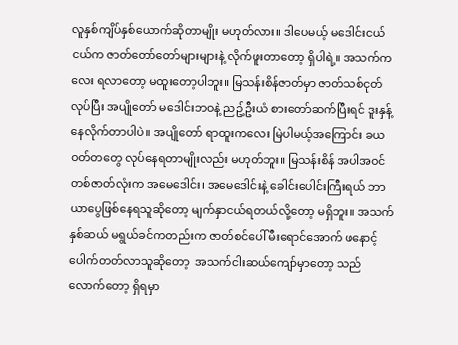လူနှစ်ကျိပ်နှစ်ယောက်ဆိုတာမျိုး မဟုတ်လား။ ဒါပေမယ့် မဒေါင်းငယ်ငယ်က ဇာတ်တော်တော်များများနဲ့ လိုက်ဖူးတာတော့ ရှိပါရဲ့။ အသက်ကလေး ရလာတော့ မထူးတော့ပါဘူး။ မြသန်းစိန်ဇာတ်မှာ ဇာတ်သစ်ငုတ်လုပ်ပြီး အပျိုတော် မဒေါင်းဘဝနဲ့ ညဥ့်ဦးယံ စားတော်ဆက်ပြီးရင် ဒူးနှန့် နေလိုက်တာပါပဲ။ အပျိုတော် ရာထူးကလေး မြဲပါမယ့်အကြောင်း ခယဝတ်တတွေ လုပ်နေရတာမျိုးလည်း မဟုတ်ဘူး။ မြသန်းစိန် အပါအဝင် တစ်ဇာတ်လုံးက အမေဒေါင်း၊ အမေဒေါင်းနဲ့ ခေါင်းပေါင်းကြီးရယ် ဘာယာပွေဖြစ်နေရသူဆိုတော့ မျက်နှာငယ်ရတယ်လို့တော့ မရှိဘူး။ အသက် နှစ်ဆယ် မရွယ်ခင်ကတည်းက ဇာတ်စင်ပေါ် မီးရောင်အောက် ဖနောင့်ပေါက်တတ်လာသူဆိုတော့  အသက်ငါးဆယ်ကျော်မှာတော့ သည်လောက်တော့ ရှိရမှာ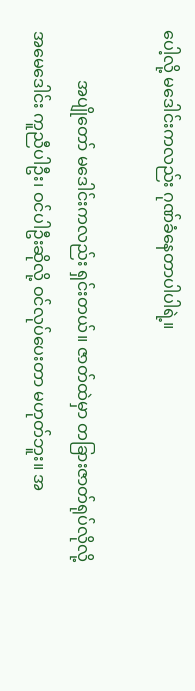ပေါ့လို့ မဒေါင်းကလည်း ဂုဏ်ခံနေတာပါပါရဲ့။

            အပျိုတော် မဒေါင်းကလည်း ရှင်းတယ်။ ဇာတ်ထဲမှာ တခြားဇာတ်ရုပ်လိုလို့ အမေဒေါင်း ကူညီပါဦး၊ ဝင်ပါဦးဆိုလို့ ဝင်လုပ်ပေးတာ မဟုတ်ဘူး။ အ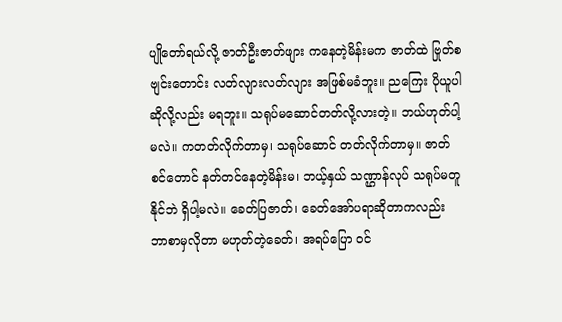ပျိုတော်ရယ်လို့ ဇာတ်ဦးဇာတ်ဖျား ကနေတဲ့မိန်းမက ဇာတ်ထဲ ဗြုတ်စဗျင်းတောင်း လတ်လျားလတ်လျား အဖြစ်မခံဘူး။ ညကြေး ပိုယူပါဆိုလို့လည်း မရဘူး။ သရုပ်မဆောင်တတ်လို့လားတဲ့။ ဘယ်ဟုတ်ပါ့မလဲ။ ကတတ်လိုက်တာမှ၊ သရုပ်ဆောင် တတ်လိုက်တာမှ။ ဇာတ်စင်တောင် နတ်တင်နေတဲ့မိန်းမ၊ ဘယ့်နှယ် သဏ္ဌာန်လုပ် သရုပ်မတူနိုင်ဘဲ ရှိပါ့မလဲ။ ခေတ်ပြဇာတ်၊ ခေတ်အော်ပရာဆိုတာကလည်း ဘာစာမှလိုတာ မဟုတ်တဲ့ခေတ်၊ အရပ်ပြော ဝင်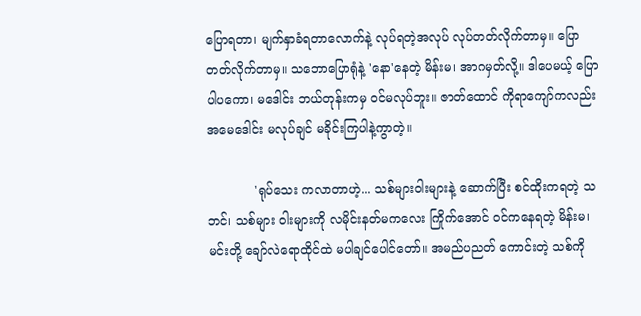ပြောရတာ၊ မျက်နှာခံရတာလောက်နဲ့ လုပ်ရတဲ့အလုပ် လုပ်တတ်လိုက်တာမှ။ ပြောတတ်လိုက်တာမှ။ သဘောပြောရုံနဲ့ 'နော'နေတဲ့ မိန်းမ၊ အာဂမှတ်လို့။ ဒါပေမယ့် ပြောပါပကော၊ မဒေါင်း ဘယ်တုန်းကမှ ဝင်မလုပ်ဘူး။ ဇာတ်ထောင် ကိုရာကျော်ကလည်း အမေဒေါင်း မလုပ်ချင် မခိုင်းကြပါနဲ့ကွာတဲ့။

            'ရုပ်သေး ကလာတာဟဲ့... သစ်များဝါးများနဲ့ ဆောက်ပြီး စင်ထိုးကရတဲ့ သဘင်၊ သစ်များ ဝါးများကို လမိုင်းနတ်မကလေး ကြိုက်အောင် ဝင်ကနေရတဲ့ မိန်းမ၊ မင်းတို့ ချော်လဲရောထိုင်ထဲ မပါချင်ပေါင်တော်။ အမည်ပညတ် ကောင်းတဲ့ သစ်ကို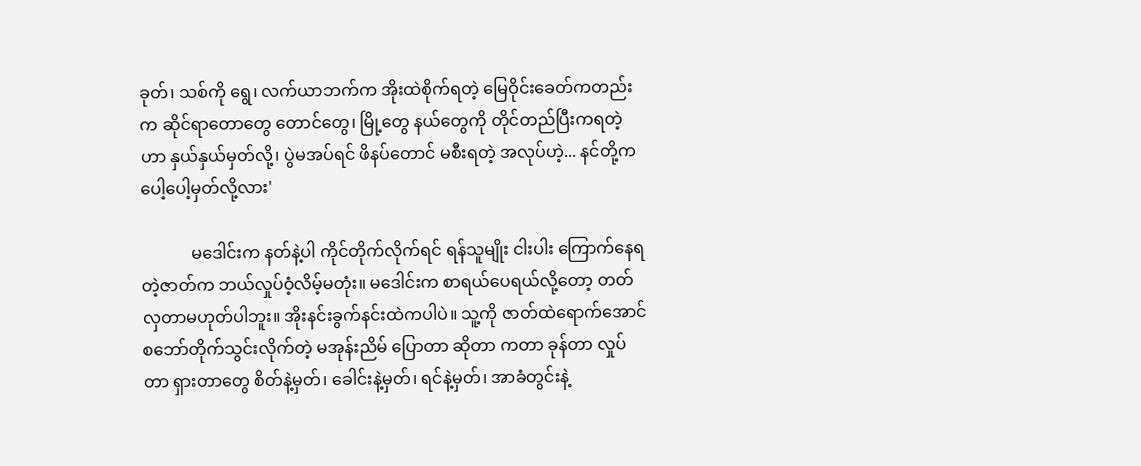ခုတ်၊ သစ်ကို ရွေ၊ လက်ယာဘက်က အိုးထဲစိုက်ရတဲ့ မြေဝိုင်းခေတ်ကတည်းက ဆိုင်ရာတောတွေ တောင်တွေ၊ မြို့တွေ နယ်တွေကို တိုင်တည်ပြီးကရတဲ့ဟာ နှယ်နှယ်မှတ်လို့၊ ပွဲမအပ်ရင် ဖိနပ်တောင် မစီးရတဲ့ အလုပ်ဟဲ့... နင်တို့က ပေါ့ပေါ့မှတ်လို့လား'

            မဒေါင်းက နတ်နဲ့ပါ ကိုင်တိုက်လိုက်ရင် ရန်သူမျိုး ငါးပါး ကြောက်နေရတဲ့ဇာတ်က ဘယ်လှုပ်ဝံ့လိမ့်မတုံး။ မဒေါင်းက စာရယ်ပေရယ်လို့တော့ တတ်လှတာမဟုတ်ပါဘူး။ အိုးနင်းခွက်နင်းထဲကပါပဲ။ သူ့ကို ဇာတ်ထဲရောက်အောင် စဘော်တိုက်သွင်းလိုက်တဲ့ မအုန်းညိမ် ပြောတာ ဆိုတာ ကတာ ခုန်တာ လှုပ်တာ ရှားတာတွေ စိတ်နဲ့မှတ်၊ ခေါင်းနဲ့မှတ်၊ ရင်နဲ့မှတ်၊ အာခံတွင်းနဲ့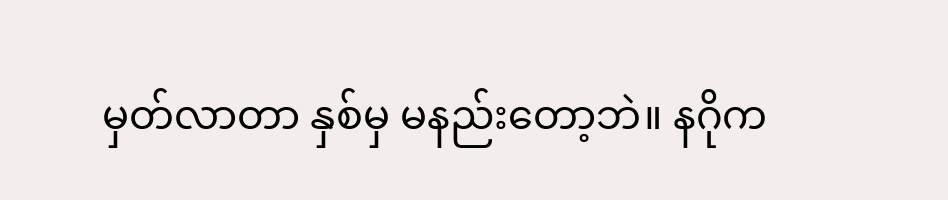မှတ်လာတာ နှစ်မှ မနည်းတော့ဘဲ။ နဂိုက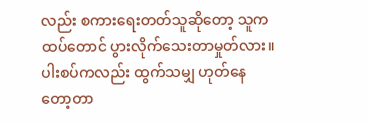လည်း စကားရေးတတ်သူဆိုတော့ သူက ထပ်တောင် ပွားလိုက်သေးတာမှုတ်လား။ ပါးစပ်ကလည်း ထွက်သမျှ ဟုတ်နေတော့တာ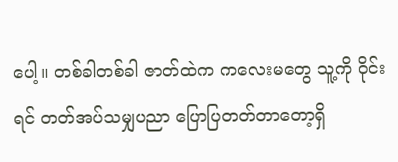ပေါ့။ တစ်ခါတစ်ခါ ဇာတ်ထဲက ကလေးမတွေ သူ့ကို ဝိုင်းရင် တတ်အပ်သမျှပညာ ပြောပြတတ်တာတော့ရှိ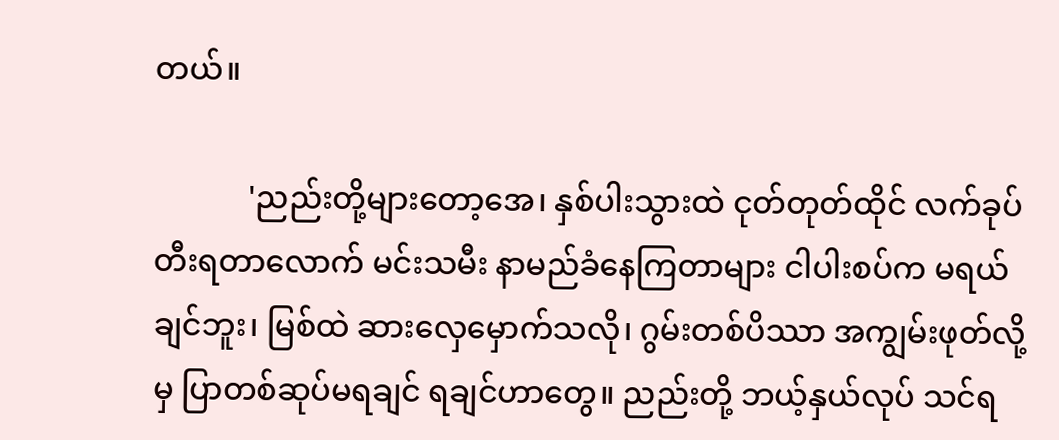တယ်။

            'ညည်းတို့များတော့အေ၊ နှစ်ပါးသွားထဲ ငုတ်တုတ်ထိုင် လက်ခုပ် တီးရတာလောက် မင်းသမီး နာမည်ခံနေကြတာများ ငါပါးစပ်က မရယ်ချင်ဘူး၊ မြစ်ထဲ ဆားလှေမှောက်သလို၊ ဂွမ်းတစ်ပိဿာ အကျွမ်းဖုတ်လို့မှ ပြာတစ်ဆုပ်မရချင် ရချင်ဟာတွေ။ ညည်းတို့ ဘယ့်နှယ်လုပ် သင်ရ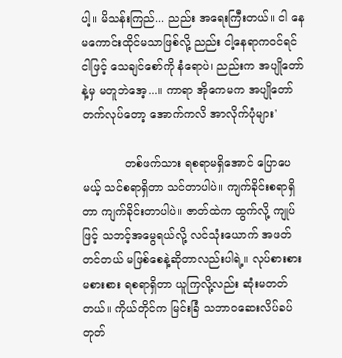ပါ့။ မိသန်းကြည်... ညည်း အရေးကြီးတယ်။ ငါ နေမကောင်းထိုင်မသာဖြစ်လို့ ညည်း ငါ့နေရာကဝင်ရင် ငါဖြင့် သေချင်စော်ကို နံရောပဲ၊ ညည်းက အပျိုတော်နဲ့မှ မတူဘဲအေ့...။ ကာရာ အိုကေမက အပျိုတော် တက်လုပ်တော့ အောက်ကလိ အာလိုက်ပုံများ'

            တစ်ဖက်သား ရစရာမရှိအောင် ပြောပေမယ့် သင်စရာရှိတာ သင်တာပါပဲ။ ကျက်ခိုင်းစရာရှိတာ ကျက်ခိုင်းတာပါပဲ။ ဇာတ်ထဲက ထွက်လို့ ကျုပ်ဖြင့် သဘင့်အမွေရယ်လို့ လင်သုံးယောက် အဖတ်တင်တယ် မဖြစ်စေနဲ့ဆိုတာလည်းပါရဲ့။ လုပ်စားစား မစားစား ရစရာရှိတာ ယူကြလို့လည်း ဆုံးမတတ်တယ်။ ကိုယ်တိုင်က မြင်းခြံ သဘာဝဆေးလိပ်ခပ်တုတ်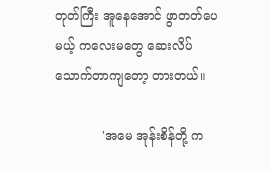တုတ်ကြီး အူနေအောင် ဖွာတတ်ပေမယ့် ကလေးမတွေ ဆေးလိပ်သောက်တာကျတော့ တားတယ်။

            'အမေ အုန်းစိန်တို့ က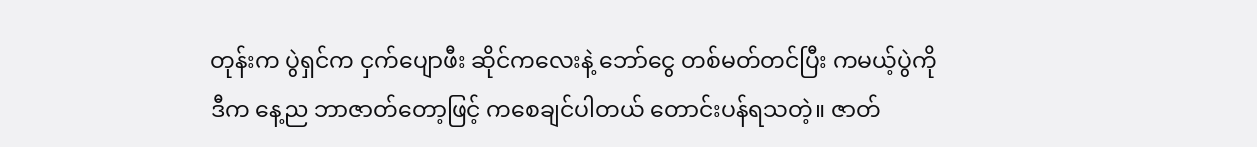တုန်းက ပွဲရှင်က ငှက်ပျောဖီး ဆိုင်ကလေးနဲ့ ဘော်ငွေ တစ်မတ်တင်ပြီး ကမယ့်ပွဲကို ဒီက နေ့ည ဘာဇာတ်တော့ဖြင့် ကစေချင်ပါတယ် တောင်းပန်ရသတဲ့။ ဇာတ်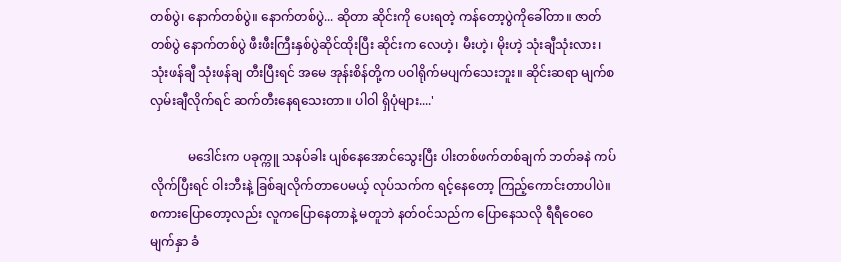တစ်ပွဲ၊ နောက်တစ်ပွဲ။ နောက်တစ်ပွဲ... ဆိုတာ ဆိုင်းကို ပေးရတဲ့ ကန်တော့ပွဲကိုခေါ်တာ။ ဇာတ်တစ်ပွဲ နောက်တစ်ပွဲ ဖီးဖီးကြီးနှစ်ပွဲဆိုင်ထိုးပြီး ဆိုင်းက လေဟဲ့၊ မီးဟဲ့၊ မိုးဟဲ့ သုံးချီသုံးလား၊ သုံးဖန်ချီ သုံးဖန်ချ တီးပြီးရင် အမေ အုန်းစိန်တို့က ပဝါရိုက်မပျက်သေးဘူး။ ဆိုင်းဆရာ မျက်စလှမ်းချီလိုက်ရင် ဆက်တီးနေရသေးတာ။ ပါဝါ ရှိပုံများ....'

            မဒေါင်းက ပခုက္ကူ သနပ်ခါး ပျစ်နေအောင်သွေးပြီး ပါးတစ်ဖက်တစ်ချက် ဘတ်ခနဲ ကပ်လိုက်ပြီးရင် ဝါးဘီးနဲ့ ခြစ်ချလိုက်တာပေမယ့် လုပ်သက်က ရင့်နေတော့ ကြည့်ကောင်းတာပါပဲ။ စကားပြောတော့လည်း လူကပြောနေတာနဲ့ မတူဘဲ နတ်ဝင်သည်က ပြောနေသလို ရီရီဝေဝေ မျက်နှာ ခံ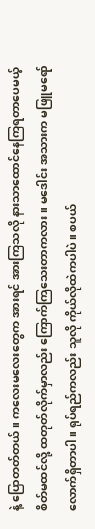နဲ့ ပြောတတ်တယ်။ ကလေးမလေးတွေက အားရင် အားကြသလို နားသာထောင်နေကြရတာပေမယ့် စိတ်မထင်လို့ ထတုတ်လိုက်မှာလည်း ကြောက်ကြသေးတာကလား။ မဒေါင်း အသားက မဖြူမရော်လောက်ရှိတာပါ။ ရုပ်ရည်ကလည်း သူလို ကိုယ်လိုထဲကပါပဲ။ စပယ်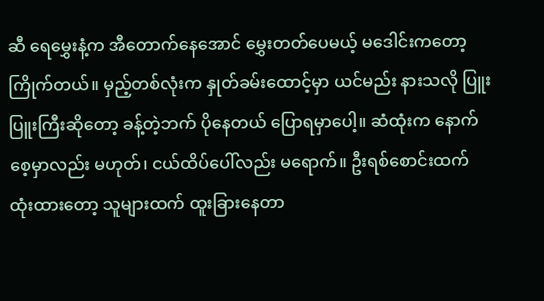ဆီ ရေမွှေးနံ့က အီတောက်နေအောင် မွှေးတတ်ပေမယ့် မဒေါင်းကတော့ ကြိုက်တယ်။ မှည့်တစ်လုံးက နှုတ်ခမ်းထောင့်မှာ ယင်မည်း နားသလို ပြူးပြူးကြီးဆိုတော့ ခန့်တဲ့ဘက် ပိုနေတယ် ပြောရမှာပေါ့။ ဆံထုံးက နောက်စေ့မှာလည်း မဟုတ်၊ ငယ်ထိပ်ပေါ်လည်း မရောက်။ ဦးရစ်စောင်းထက် ထုံးထားတော့ သူများထက် ထူးခြားနေတာ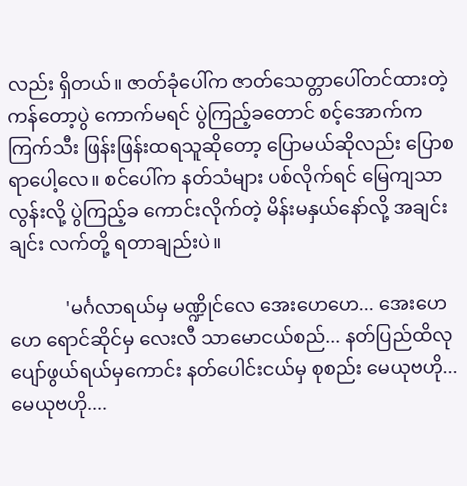လည်း ရှိတယ်။ ဇာတ်ခုံပေါ်က ဇာတ်သေတ္တာပေါ်တင်ထားတဲ့ ကန်တော့ပွဲ ကောက်မရင် ပွဲကြည့်ခတောင် စင့်အောက်က ကြက်သီး ဖြန်းဖြန်းထရသူဆိုတော့ ပြောမယ်ဆိုလည်း ပြောစရာပေါ့လေ။ စင်ပေါ်က နတ်သံများ ပစ်လိုက်ရင် မြေကျသာလွန်းလို့ ပွဲကြည့်ခ ကောင်းလိုက်တဲ့ မိန်းမနှယ်နော်လို့ အချင်းချင်း လက်တို့ ရတာချည်းပဲ။

            'မင်္ဂလာရယ်မှ မဏ္ဍိုင်လေ အေးဟေဟေ... အေးဟေဟေ ရောင်ဆိုင်မှ လေးလီ သာမောငယ်စည်... နတ်ပြည်ထိလု ပျော်ဖွယ်ရယ်မှကောင်း နတ်ပေါင်းငယ်မှ စုစည်း မေယုဗဟို... မေယုဗဟို....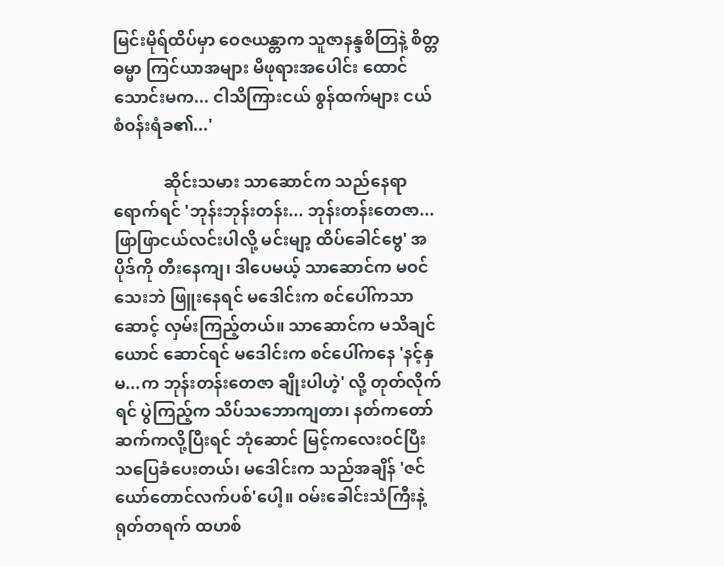မြင်းမိုရ်ထိပ်မှာ ဝေဇယန္တာက သူဇာနန္ဒစိတြနဲ့ စိတ္တဓမ္မာ ကြင်ယာအများ မိဖုရားအပေါင်း ထောင်သောင်းမက... ငါသိကြားငယ် စွန်ထက်များ ငယ်စံဝန်းရံခ၏...'

            ဆိုင်းသမား သာဆောင်က သည်နေရာရောက်ရင် 'ဘုန်းဘုန်းတန်း... ဘုန်းတန်းတေဇာ... ဖြာဖြာငယ်လင်းပါလို့ မင်းမျာ့ ထိပ်ခေါင်ဗွေ' အပိုဒ်ကို တီးနေကျ၊ ဒါပေမယ့် သာဆောင်က မဝင်သေးဘဲ ဖြူးနေရင် မဒေါင်းက စင်ပေါ်ကသာဆောင့် လှမ်းကြည့်တယ်။ သာဆောင်က မသိချင်ယောင် ဆောင်ရင် မဒေါင်းက စင်ပေါ်ကနေ 'နင့်နှမ...က ဘုန်းတန်းတေဇာ ချိုးပါဟဲ့' လို့ တုတ်လိုက်ရင် ပွဲကြည့်က သိပ်သဘောကျတာ၊ နတ်ကတော် ဆက်ကလို့ပြီးရင် ဘုံဆောင် မြင့်ကလေးဝင်ပြီး သပြေခံပေးတယ်၊ မဒေါင်းက သည်အချိန် 'ဇင်ယော်တောင်လက်ပစ်'ပေါ့။ ဝမ်းခေါင်းသံကြီးနဲ့ ရုတ်တရက် ထဟစ်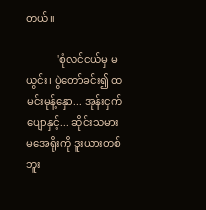တယ်။

            'စုံလင်ငယ်မှ မယွင်း၊ ပွဲတော်ခင်း၍ ထမင်းမုန့်နှော... အုန်းငှက်ပျောနှင့်... ဆိုင်းသမား မအေရိုးကို ဒူးယားတစ်ဘူး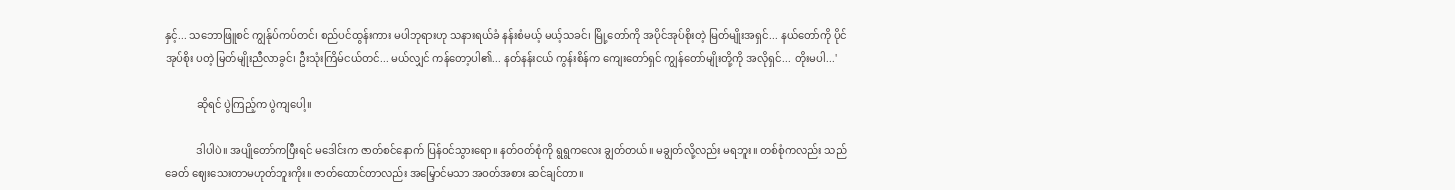နှင့်... သဘောဖြူစင် ကျွန်ုပ်ကပ်တင်၊ စည်ပင်ထွန်းကား မပါဘုရားဟု သနားရယ်ခံ နန်းစံမယ့် မယ့်သခင်၊ မြို့တော်ကို အပိုင်အုပ်စိုးတဲ့ မြတ်မျိုးအရှင်... နယ်တော်ကို ပိုင်အုပ်စိုး ပတဲ့ မြတ်မျိုးညီလာခွင်၊ ဦးသုံးကြိမ်ငယ်တင်... မယ်လျှင် ကန်တော့ပါ၏... နတ်နန်းငယ် ကွန်းစိန်က ကျေးတော်ရှင် ကျွန်တော်မျိုးတို့ကို အလိုရှင်... တိုးမပါ...'

            ဆိုရင် ပွဲကြည့်က ပွဲကျပေါ့။

            ဒါပါပဲ။ အပျိုတော်ကပြီးရင် မဒေါင်းက ဇာတ်စင်နောက် ပြန်ဝင်သွားရော။ နတ်ဝတ်စုံကို ရွရွကလေး ချွတ်တယ်။ မချွတ်လို့လည်း မရဘူး။ တစ်စုံကလည်း သည်ခေတ် ဈေးသေးတာမဟုတ်ဘူးကိုး။ ဇာတ်ထောင်တာလည်း အမြှောင်မသာ အဝတ်အစား ဆင်ချင်တာ။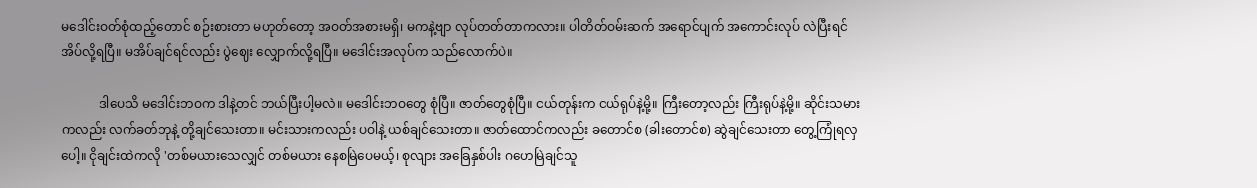မဒေါင်းဝတ်စုံထည့်တောင် စဉ်းစားတာ မဟုတ်တော့ အဝတ်အစားမရှိ၊ မကနဲ့ဗျာ လုပ်တတ်တာကလား။ ပါတိတ်ဝမ်းဆက် အရောင်ပျက် အကောင်းလုပ် လဲပြီးရင် အိပ်လို့ရပြီ။ မအိပ်ချင်ရင်လည်း ပွဲဈေး လျှောက်လို့ရပြီ။ မဒေါင်းအလုပ်က သည်လောက်ပဲ။

            ဒါပေသိ မဒေါင်းဘဝက ဒါနဲ့တင် ဘယ်ပြီးပါ့မလဲ။ မဒေါင်းဘဝတွေ စုံပြီ။ ဇာတ်တွေစုံပြီ။ ငယ်တုန်းက ငယ်ရုပ်နဲ့မို့။ ကြီးတော့လည်း ကြီးရုပ်နဲ့မို့။ ဆိုင်းသမားကလည်း လက်ခတ်ဘုနဲ့ တို့ချင်သေးတာ။ မင်းသားကလည်း ပဝါနဲ့ ယစ်ချင်သေးတာ။ ဇာတ်ထောင်ကလည်း ခတောင်စ (ခါးတောင်စ) ဆွဲချင်သေးတာ တွေ့ကြုံရလှပေါ့။ ငိုချင်းထဲကလို 'တစ်မယားသေလျှင် တစ်မယား နေစမြဲပေမယ့်၊ စုလျား အခြေနှစ်ပါး ဂဟေမြဲချင်သူ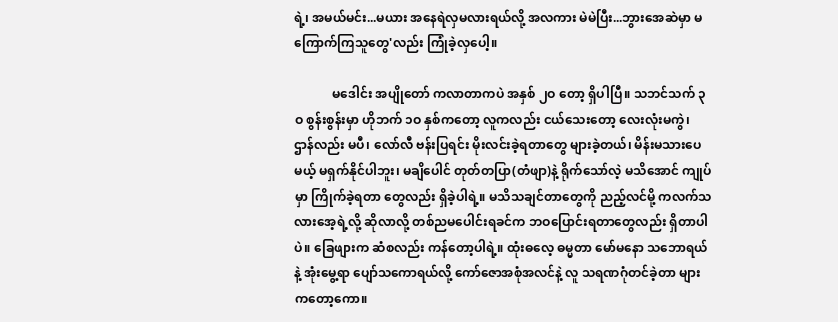ရဲ့၊ အမယ်မင်း...မယား အနေရဲလှမလားရယ်လို့ အလကား မဲမဲပြီး...ဘွားအေဆဲမှာ မကြောက်ကြသူတွေ'လည်း ကြုံခဲ့လှပေါ့။

            မဒေါင်း အပျိုတော် ကလာတာကပဲ အနှစ် ၂ဝ တော့ ရှိပါပြီ။ သဘင်သက် ၃ဝ စွန်းစွန်းမှာ ဟိုဘက် ၁ဝ နှစ်ကတော့ လူကလည်း ငယ်သေးတော့ လေးလုံးမကွဲ၊ ဌာန်လည်း မပီ၊ လော်လီ ဗန်းပြရင်း မိုးလင်းခဲ့ရတာတွေ များခဲ့တယ်၊ မိန်းမသားပေမယ့် မရှက်နိုင်ပါဘူး၊ မချိပေါင် တုတ်တပြာ(တံဖျာ)နဲ့ ရိုက်သော်လဲ့ မသိအောင် ကျုပ်မှာ ကြိုက်ခဲ့ရတာ တွေလည်း ရှိခဲ့ပါရဲ့။ မသိသချင်တာတွေကို ညည့်လင်မို့ ကလက်သလားအေ့ရဲ့လို့ ဆိုလာလို့ တစ်ညမပေါင်းရခင်က ဘဝပြောင်းရတာတွေလည်း ရှိတာပါပဲ။ ခြေဖျားက ဆံစလည်း ကန်တော့ပါရဲ့။ ထုံးဓလေ့ ဓမ္မတာ မော်မနော သဘောရယ်နဲ့ အုံးမွေ့ရာ ပျော်သကောရယ်လို့ ကော်ဇောအစုံအလင်နဲ့ လူ သရဏဂုံတင်ခဲ့တာ များကတော့ကော။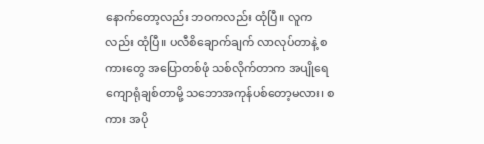နောက်တော့လည်း ဘဝကလည်း ထုံပြီ။ လူကလည်း ထုံပြီ။ ပလီစိချောက်ချက် လာလုပ်တာနဲ့ စကားတွေ အပြောတစ်ဖုံ သစ်လိုက်တာက အပျိုရေ ကျောရုံချစ်တာမို့ သဘောအကုန်ပစ်တော့မလား၊ စကား အပို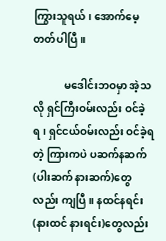ကြွားသူရယ်၊ အောက်မေ့တတ်ပါပြီ။

            မဒေါင်းဘဝမှာ အဲ့သလို ရှင်ကြီးဝမ်းလည်း ဝင်ခဲ့ရ၊ ရှင်ငယ်ဝမ်းလည်း ဝင်ခဲ့ရတဲ့ ကြားကပဲ ပဆက်နဆက် (ပါးဆက် နားဆက်)တွေလည်း ကျပြီ။ နထင်နရင်း (နားထင် နားရင်း)တွေလည်း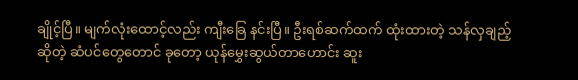ချိုင့်ပြီ။ မျက်လုံးထောင့်လည်း ကျီးခြေ နင်းပြီ။ ဦးရစ်ဆက်ထက် ထုံးထားတဲ့ သန်လှချည့်ဆိုတဲ့ ဆံပင်တွေတောင် ခုတော့ ယုန်မွှေးဆွယ်တာဟောင်း ဆူး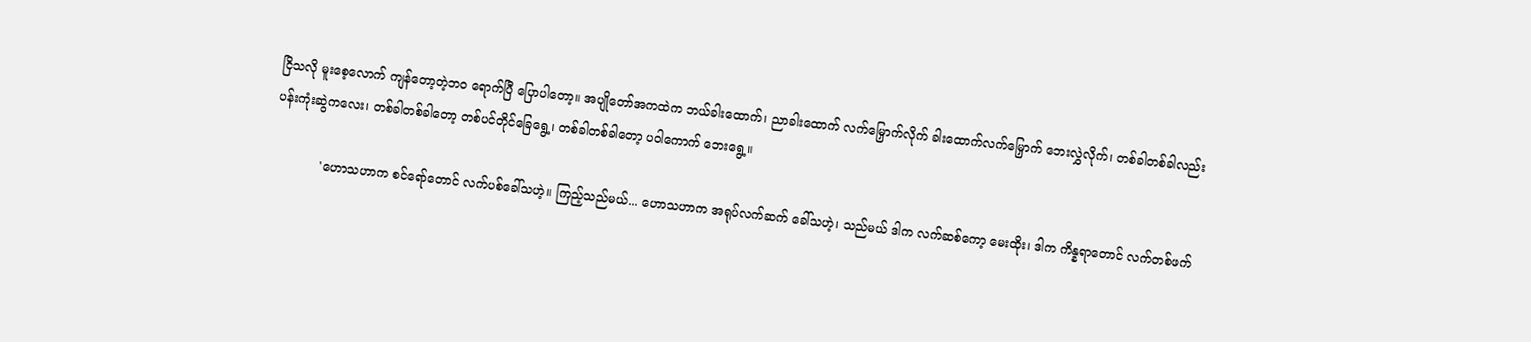ငြိသလို မူးစေ့လောက် ကျန်တော့တဲ့ဘဝ ရောက်ပြီ ပြောပါတော့။ အပျိုတော်အကထဲက ဘယ်ခါးထောက်၊ ညာခါးထောက် လက်မြှောက်လိုက် ခါးထောက်လက်မြှောက် ဘေးလွှဲလိုက်၊ တစ်ခါတစ်ခါလည်း ပန်းကုံးဆွဲကလေး၊ တစ်ခါတစ်ခါတော့ တစ်ပင်တိုင်ခြေရွေ့၊ တစ်ခါတစ်ခါတော့ ပဝါကောက် ဘေးရွေ့။

            'ဟောသဟာက စင်ရော်တောင် လက်ပစ်ခေါ်သဟဲ့။ ကြည့်သည်မယ်... ဟောသဟာက အရုပ်လက်ဆက် ခေါ်သဟဲ့၊ သည်မယ် ဒါက လက်ဆစ်ကော့ မေးထိုး၊ ဒါက ကိန္နရာတောင် လက်တစ်ဖက်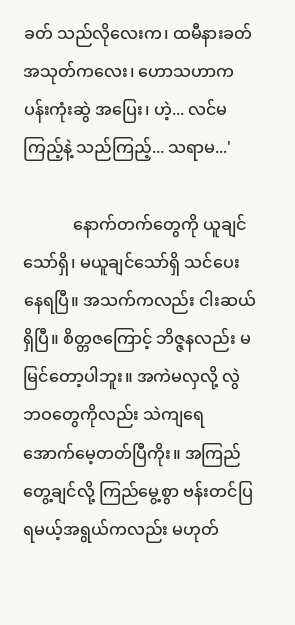ခတ် သည်လိုလေးက၊ ထမီနားခတ် အသုတ်ကလေး၊ ဟောသဟာက ပန်းကုံးဆွဲ အပြေး၊ ဟဲ့... လင်မကြည့်နဲ့ သည်ကြည့်... သရာမ...'

            နောက်တက်တွေကို ယူချင်သော်ရှိ၊ မယူချင်သော်ရှိ သင်ပေးနေရပြီ။ အသက်ကလည်း ငါးဆယ်ရှိပြီ။ စိတ္တဇကြောင့် ဘိဇ္ဇနလည်း မမြင်တော့ပါဘူး။ အကဲမလှလို့ လွဲဘဝတွေကိုလည်း သဲကျရေ အောက်မေ့တတ်ပြီကိုး။ အကြည်တွေ့ချင်လို့ ကြည်မွေ့စွာ ဗန်းတင်ပြရမယ့်အရွယ်ကလည်း မဟုတ်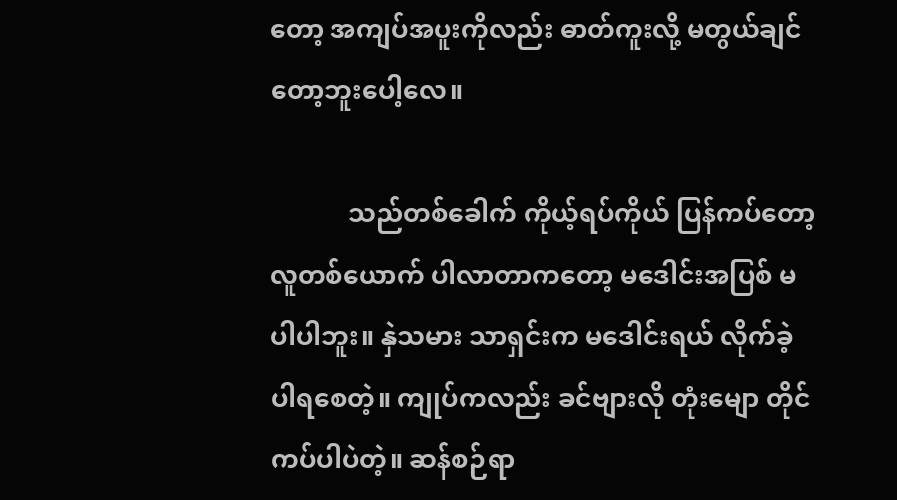တော့ အကျပ်အပူးကိုလည်း ဓာတ်ကူးလို့ မတွယ်ချင်တော့ဘူးပေါ့လေ။

            သည်တစ်ခေါက် ကိုယ့်ရပ်ကိုယ် ပြန်ကပ်တော့ လူတစ်ယောက် ပါလာတာကတော့ မဒေါင်းအပြစ် မပါပါဘူး။ နှဲသမား သာရှင်းက မဒေါင်းရယ် လိုက်ခဲ့ပါရစေတဲ့။ ကျုပ်ကလည်း ခင်ဗျားလို တုံးမျော တိုင်ကပ်ပါပဲတဲ့။ ဆန်စဉ်ရာ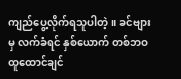ကျည်ပွေ့လိုက်ရသူပါတဲ့။ ခင်ဗျားမှ လက်ခံရင် နှစ်ယောက် တစ်ဘဝ ထူထောင်ချင်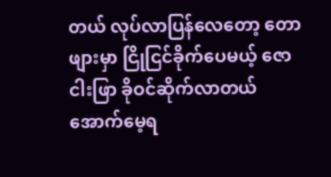တယ် လုပ်လာပြန်လေတော့ တောဖျားမှာ ငြိုငြင်ခိုက်ပေမယ့် ဇောငါးဖြာ ခိုဝင်ဆိုက်လာတယ် အောက်မေ့ရ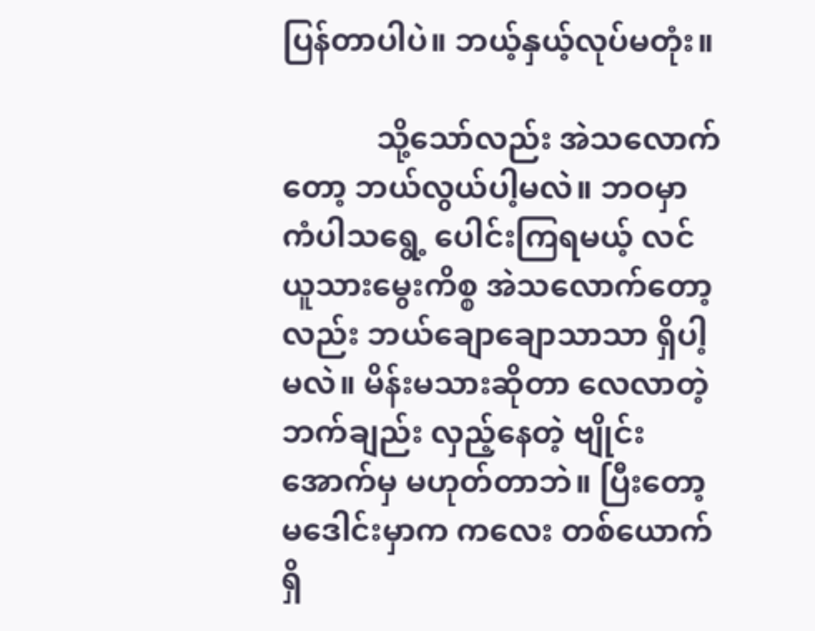ပြန်တာပါပဲ။ ဘယ့်နှယ့်လုပ်မတုံး။

            သို့သော်လည်း အဲသလောက်တော့ ဘယ်လွယ်ပါ့မလဲ။ ဘဝမှာ ကံပါသရွေ့ ပေါင်းကြရမယ့် လင်ယူသားမွေးကိစ္စ အဲသလောက်တော့လည်း ဘယ်ချောချောသာသာ ရှိပါ့မလဲ။ မိန်းမသားဆိုတာ လေလာတဲ့ဘက်ချည်း လှည့်နေတဲ့ ဗျိုင်းအောက်မှ မဟုတ်တာဘဲ။ ပြီးတော့ မဒေါင်းမှာက ကလေး တစ်ယောက် ရှိ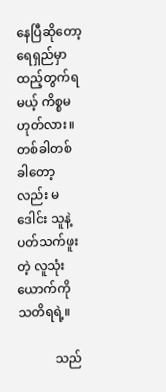နေပြီဆိုတော့ ရေရှည်မှာ ထည့်တွက်ရမယ့် ကိစ္စမဟုတ်လား။ တစ်ခါတစ်ခါတော့လည်း မဒေါင်း သူနဲ့ ပတ်သက်ဖူးတဲ့ လူသုံးယောက်ကို သတိရရဲ့။

            သည်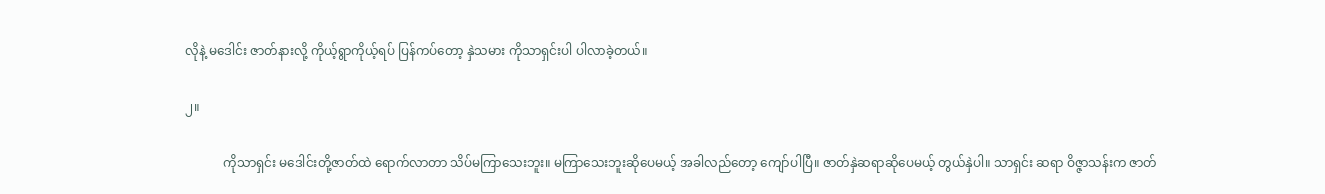လိုနဲ့ မဒေါင်း ဇာတ်နားလို့ ကိုယ့်ရွာကိုယ့်ရပ် ပြန်ကပ်တော့ နှဲသမား ကိုသာရှင်းပါ ပါလာခဲ့တယ်။

၂။

            ကိုသာရှင်း မဒေါင်းတို့ဇာတ်ထဲ ရောက်လာတာ သိပ်မကြာသေးဘူး။ မကြာသေးဘူးဆိုပေမယ့် အခါလည်တော့ ကျော်ပါပြီ။ ဇာတ်နှဲဆရာဆိုပေမယ့် တွယ်နှဲပါ။ သာရှင်း ဆရာ ဝိဇ္ဇာသန်းက ဇာတ်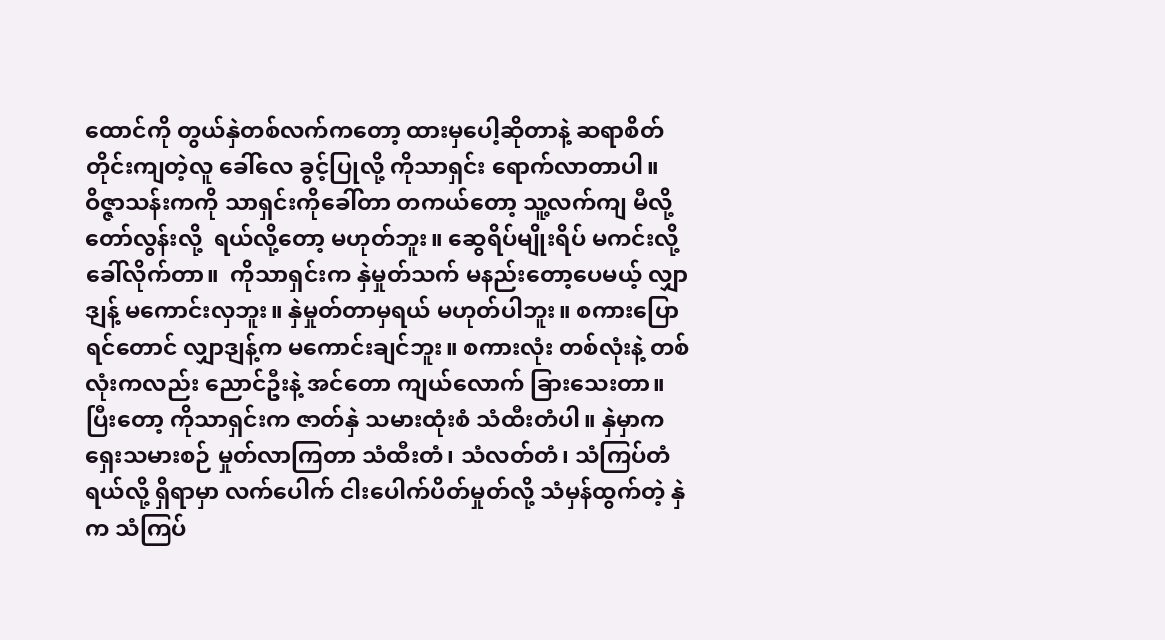ထောင်ကို တွယ်နှဲတစ်လက်ကတော့ ထားမှပေါ့ဆိုတာနဲ့ ဆရာစိတ်တိုင်းကျတဲ့လူ ခေါ်လေ ခွင့်ပြုလို့ ကိုသာရှင်း ရောက်လာတာပါ။ ဝိဇ္ဇာသန်းကကို သာရှင်းကိုခေါ်တာ တကယ်တော့ သူ့လက်ကျ မီလို့ တော်လွန်းလို့  ရယ်လို့တော့ မဟုတ်ဘူး။ ဆွေရိပ်မျိုးရိပ် မကင်းလို့ ခေါ်လိုက်တာ။  ကိုသာရှင်းက နှဲမှုတ်သက် မနည်းတော့ပေမယ့် လျှာဒျန့် မကောင်းလှဘူး။ နှဲမှုတ်တာမှရယ် မဟုတ်ပါဘူး။ စကားပြောရင်တောင် လျှာဒျန့်က မကောင်းချင်ဘူး။ စကားလုံး တစ်လုံးနဲ့ တစ်လုံးကလည်း ညောင်ဦးနဲ့ အင်တော ကျယ်လောက် ခြားသေးတာ။ ပြီးတော့ ကိုသာရှင်းက ဇာတ်နှဲ သမားထုံးစံ သံထီးတံပါ။ နှဲမှာက ရှေးသမားစဉ် မှုတ်လာကြတာ သံထီးတံ၊ သံလတ်တံ၊ သံကြပ်တံရယ်လို့ ရှိရာမှာ လက်ပေါက် ငါးပေါက်ပိတ်မှုတ်လို့ သံမှန်ထွက်တဲ့ နှဲက သံကြပ်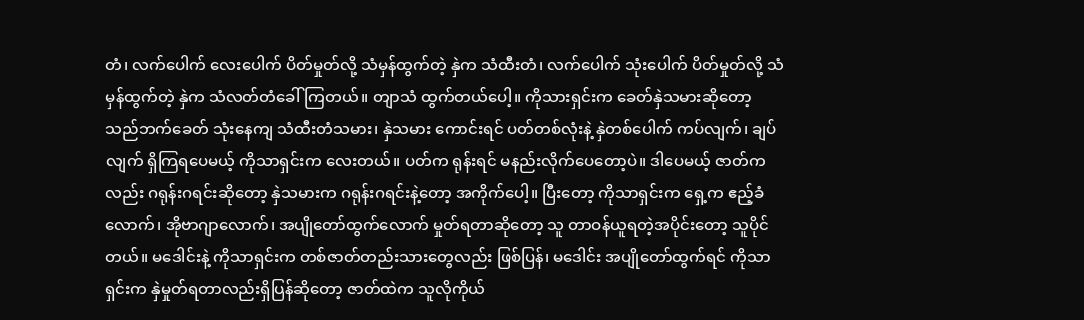တံ၊ လက်ပေါက် လေးပေါက် ပိတ်မှုတ်လို့ သံမှန်ထွက်တဲ့ နှဲက သံထီးတံ၊ လက်ပေါက် သုံးပေါက် ပိတ်မှုတ်လို့ သံမှန်ထွက်တဲ့ နှဲက သံလတ်တံခေါ်ကြတယ်။ တျာသံ ထွက်တယ်ပေါ့။ ကိုသားရှင်းက ခေတ်နှဲသမားဆိုတော့ သည်ဘက်ခေတ် သုံးနေကျ သံထီးတံသမား၊ နှဲသမား ကောင်းရင် ပတ်တစ်လုံးနဲ့ နှဲတစ်ပေါက် ကပ်လျက်၊ ချပ်လျက် ရှိကြရပေမယ့် ကိုသာရှင်းက လေးတယ်။ ပတ်က ရုန်းရင် မနည်းလိုက်ပေတော့ပဲ။ ဒါပေမယ့် ဇာတ်ကလည်း ဂရုန်းဂရင်းဆိုတော့ နှဲသမားက ဂရုန်းဂရင်းနဲ့တော့ အကိုက်ပေါ့။ ပြီးတော့ ကိုသာရှင်းက ရှေ့က ဧည့်ခံလောက်၊ အိုဗာဂျာလောက်၊ အပျိုတော်ထွက်လောက် မှုတ်ရတာဆိုတော့ သူ တာဝန်ယူရတဲ့အပိုင်းတော့ သူပိုင်တယ်။ မဒေါင်းနဲ့ ကိုသာရှင်းက တစ်ဇာတ်တည်းသားတွေလည်း ဖြစ်ပြန်၊ မဒေါင်း အပျိုတော်ထွက်ရင် ကိုသာရှင်းက နှဲမှုတ်ရတာလည်းရှိပြန်ဆိုတော့ ဇာတ်ထဲက သူလိုကိုယ်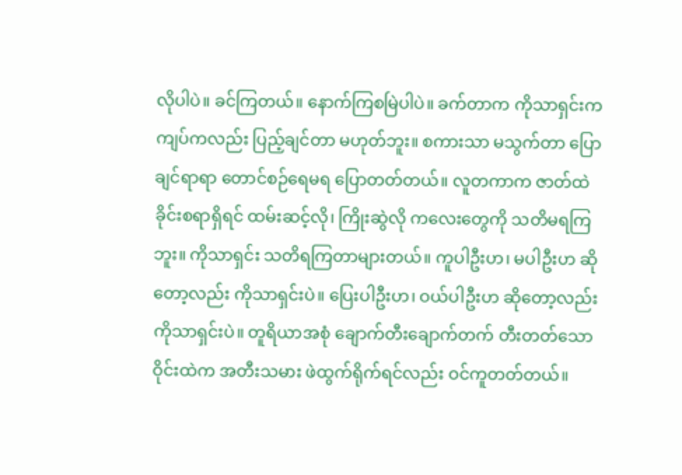လိုပါပဲ။ ခင်ကြတယ်။ နောက်ကြစမြဲပါပဲ။ ခက်တာက ကိုသာရှင်းက ကျပ်ကလည်း ပြည့်ချင်တာ မဟုတ်ဘူး။ စကားသာ မသွက်တာ ပြောချင်ရာရာ တောင်စဉ်ရေမရ ပြောတတ်တယ်။ လူတကာက ဇာတ်ထဲ ခိုင်းစရာရှိရင် ထမ်းဆင့်လို၊ ကြိုးဆွဲလို ကလေးတွေကို သတိမရကြဘူး။ ကိုသာရှင်း သတိရကြတာများတယ်။ ကူပါဦးဟ၊ မပါဦးဟ ဆိုတော့လည်း ကိုသာရှင်းပဲ။ ပြေးပါဦးဟ၊ ဝယ်ပါဦးဟ ဆိုတော့လည်း ကိုသာရှင်းပဲ။ တူရိယာအစုံ ချောက်တီးချောက်တက် တီးတတ်သော ဝိုင်းထဲက အတီးသမား ဖဲထွက်ရိုက်ရင်လည်း ဝင်ကူတတ်တယ်။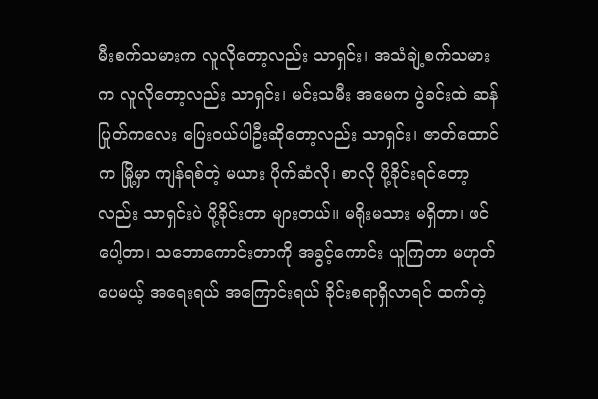မီးစက်သမားက လူလိုတော့လည်း သာရှင်း၊ အသံချဲ့စက်သမားက လူလိုတော့လည်း သာရှင်း၊ မင်းသမီး အမေက ပွဲခင်းထဲ ဆန်ပြုတ်ကလေး ပြေးဝယ်ပါဦးဆိုတော့လည်း သာရှင်း၊ ဇာတ်ထောင်က မြို့မှာ ကျန်ရစ်တဲ့ မယား ပိုက်ဆံလို၊ စာလို ပို့ခိုင်းရင်တော့လည်း သာရှင်းပဲ ပို့ခိုင်းတာ များတယ်။ မရိုးမသား မရှိတာ၊ ဖင်ပေါ့တာ၊ သဘောကောင်းတာကို အခွင့်ကောင်း ယူကြတာ မဟုတ်ပေမယ့် အရေးရယ် အကြောင်းရယ် ခိုင်းစရာရှိလာရင် ထက်တဲ့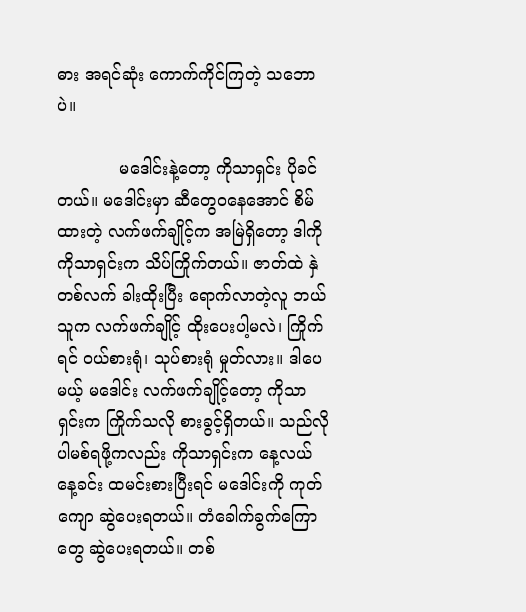ဓား အရင်ဆုံး ကောက်ကိုင်ကြတဲ့ သဘောပဲ။

            မဒေါင်းနဲ့တော့ ကိုသာရှင်း ပိုခင်တယ်။ မဒေါင်းမှာ ဆီတွေဝနေအောင် စိမ်ထားတဲ့ လက်ဖက်ချိုင့်က အမြဲရှိတော့ ဒါကို ကိုသာရှင်းက သိပ်ကြိုက်တယ်။ ဇာတ်ထဲ နှဲတစ်လက် ခါးထိုးပြီး ရောက်လာတဲ့လူ ဘယ်သူက လက်ဖက်ချိုင့် ထိုးပေးပါ့မလဲ၊ ကြိုက်ရင် ဝယ်စားရုံ၊ သုပ်စားရုံ မှုတ်လား။ ဒါပေမယ့် မဒေါင်း လက်ဖက်ချိုင့်တော့ ကိုသာရှင်းက ကြိုက်သလို စားခွင့်ရှိတယ်။ သည်လို ပါမစ်ရဖို့ကလည်း ကိုသာရှင်းက နေ့လယ်နေ့ခင်း ထမင်းစားပြီးရင် မဒေါင်းကို ကုတ်ကျော ဆွဲပေးရတယ်။ တံခေါက်ခွက်ကြောတွေ ဆွဲပေးရတယ်။ တစ်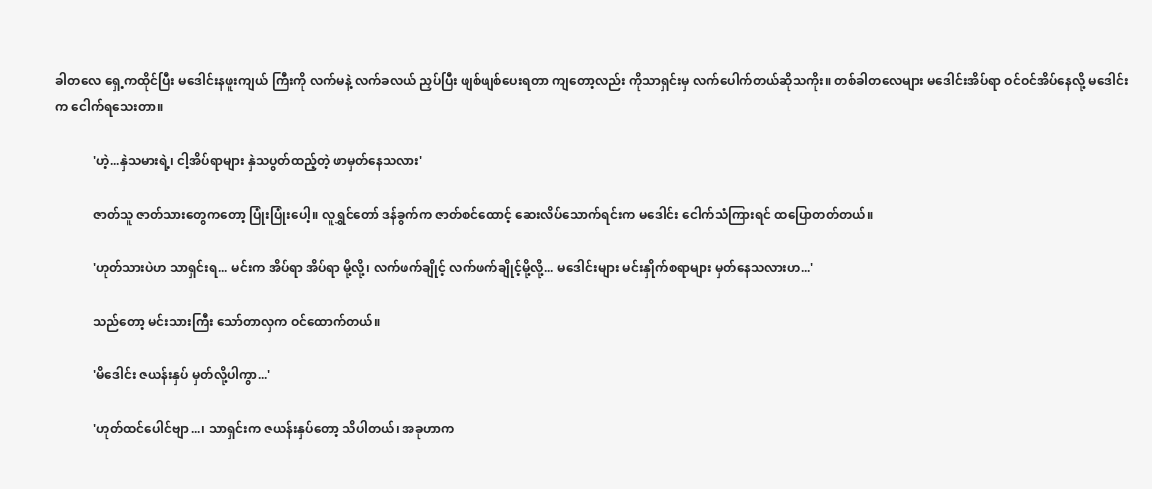ခါတလေ ရှေ့ကထိုင်ပြီး မဒေါင်းနဖူးကျယ် ကြီးကို လက်မနဲ့ လက်ခလယ် ညှပ်ပြီး ဖျစ်ဖျစ်ပေးရတာ ကျတော့လည်း ကိုသာရှင်းမှ လက်ပေါက်တယ်ဆိုသကိုး။ တစ်ခါတလေများ မဒေါင်းအိပ်ရာ ဝင်ဝင်အိပ်နေလို့ မဒေါင်းက ငေါက်ရသေးတာ။

            'ဟဲ့...နှဲသမားရဲ့၊ ငါ့အိပ်ရာများ နှဲသပွတ်ထည့်တဲ့ ဖာမှတ်နေသလား'

            ဇာတ်သူ ဇာတ်သားတွေကတော့ ပြုံးပြုံးပေါ့။ လူရွှင်တော် ဒန်ခွက်က ဇာတ်စင်ထောင့် ဆေးလိပ်သောက်ရင်းက မဒေါင်း ငေါက်သံကြားရင် ထပြောတတ်တယ်။

            'ဟုတ်သားပဲဟ သာရှင်းရ... မင်းက အိပ်ရာ အိပ်ရာ မို့လို့၊ လက်ဖက်ချိုင့် လက်ဖက်ချိုင့်မို့လို့... မဒေါင်းများ မင်းနှိုက်စရာများ မှတ်နေသလားဟ...'

            သည်တော့ မင်းသားကြီး သော်တာလှက ဝင်ထောက်တယ်။

            'မိဒေါင်း ဇယန်းနှပ် မှတ်လို့ပါကွာ...'

            'ဟုတ်ထင်ပေါင်ဗျာ...၊ သာရှင်းက ဇယန်းနှပ်တော့ သိပါတယ်၊ အခုဟာက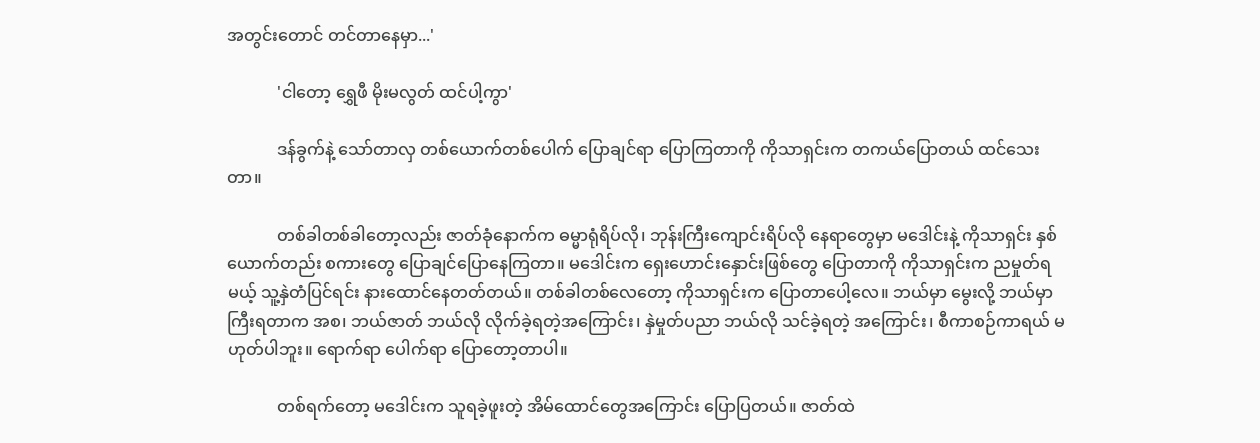အတွင်းတောင် တင်တာနေမှာ...'

            'ငါတော့ ရွှေဖီ မိုးမလွတ် ထင်ပါ့ကွာ'

            ဒန်ခွက်နဲ့ သော်တာလှ တစ်ယောက်တစ်ပေါက် ပြောချင်ရာ ပြောကြတာကို ကိုသာရှင်းက တကယ်ပြောတယ် ထင်သေးတာ။

            တစ်ခါတစ်ခါတော့လည်း ဇာတ်ခုံနောက်က ဓမ္မာရုံရိပ်လို၊ ဘုန်းကြီးကျောင်းရိပ်လို နေရာတွေမှာ မဒေါင်းနဲ့ ကိုသာရှင်း နှစ်ယောက်တည်း စကားတွေ ပြောချင်ပြောနေကြတာ။ မဒေါင်းက ရှေးဟောင်းနှောင်းဖြစ်တွေ ပြောတာကို ကိုသာရှင်းက ညမှုတ်ရမယ့် သူ့နှဲတံပြင်ရင်း နားထောင်နေတတ်တယ်။ တစ်ခါတစ်လေတော့ ကိုသာရှင်းက ပြောတာပေါ့လေ။ ဘယ်မှာ မွေးလို့ ဘယ်မှာ ကြီးရတာက အစ၊ ဘယ်ဇာတ် ဘယ်လို လိုက်ခဲ့ရတဲ့အကြောင်း၊ နှဲမှုတ်ပညာ ဘယ်လို သင်ခဲ့ရတဲ့ အကြောင်း၊ စီကာစဉ်ကာရယ် မဟုတ်ပါဘူး။ ရောက်ရာ ပေါက်ရာ ပြောတော့တာပါ။

            တစ်ရက်တော့ မဒေါင်းက သူရခဲ့ဖူးတဲ့ အိမ်ထောင်တွေအကြောင်း ပြောပြတယ်။ ဇာတ်ထဲ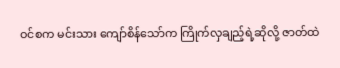ဝင်စက မင်းသား ကျော်စိန်သော်က ကြိုက်လှချည့်ရဲ့ဆိုလို့ ဇာတ်ထဲ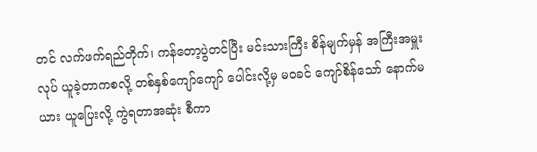တင် လက်ဖက်ရည်တိုက်၊ ကန်တော့ပွဲတင်ပြီး မင်းသားကြီး စိန်မျက်မှန် အကြီးအမှူးလုပ် ယူခဲ့တာကစလို့ တစ်နှစ်ကျော်ကျော် ပေါင်းလို့မှ မဝခင် ကျော်စိန်သော် နောက်မယား ယူပြေးလို့ ကွဲရတာအဆုံး စီကာ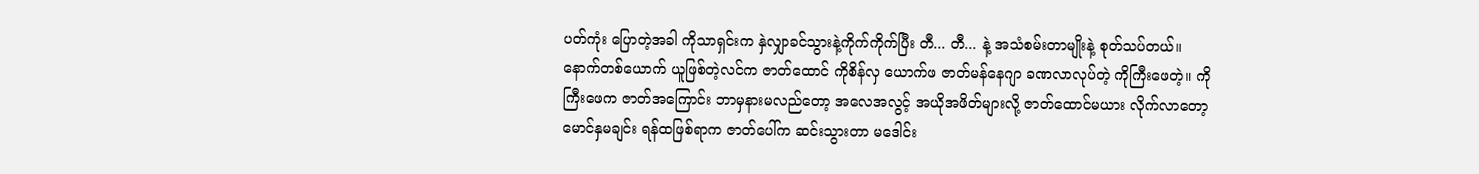ပတ်ကုံး ပြောတဲ့အခါ ကိုသာရှင်းက နှဲလျှာခင်သွားနဲ့ကိုက်ကိုက်ပြီး တီ... တီ... နဲ့ အသံစမ်းတာမျိုးနဲ့ စုတ်သပ်တယ်။ နောက်တစ်ယောက် ယူဖြစ်တဲ့လင်က ဇာတ်ထောင် ကိုစိန်လှ ယောက်ဖ ဇာတ်မန်နေဂျာ ခဏလာလုပ်တဲ့ ကိုကြီးဖေတဲ့။ ကိုကြီးဖေက ဇာတ်အကြောင်း ဘာမှနားမလည်တော့ အလေအလွင့် အယိုအဖိတ်များလို့ ဇာတ်ထောင်မယား လိုက်လာတော့ မောင်နှမချင်း ရန်ထဖြစ်ရာက ဇာတ်ပေါ်က ဆင်းသွားတာ မဒေါင်း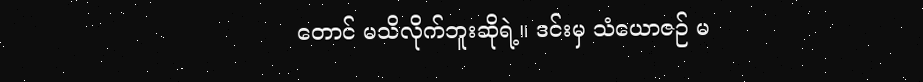တောင် မသိလိုက်ဘူးဆိုရဲ့။ ဒင်းမှ သံယောဇဉ် မ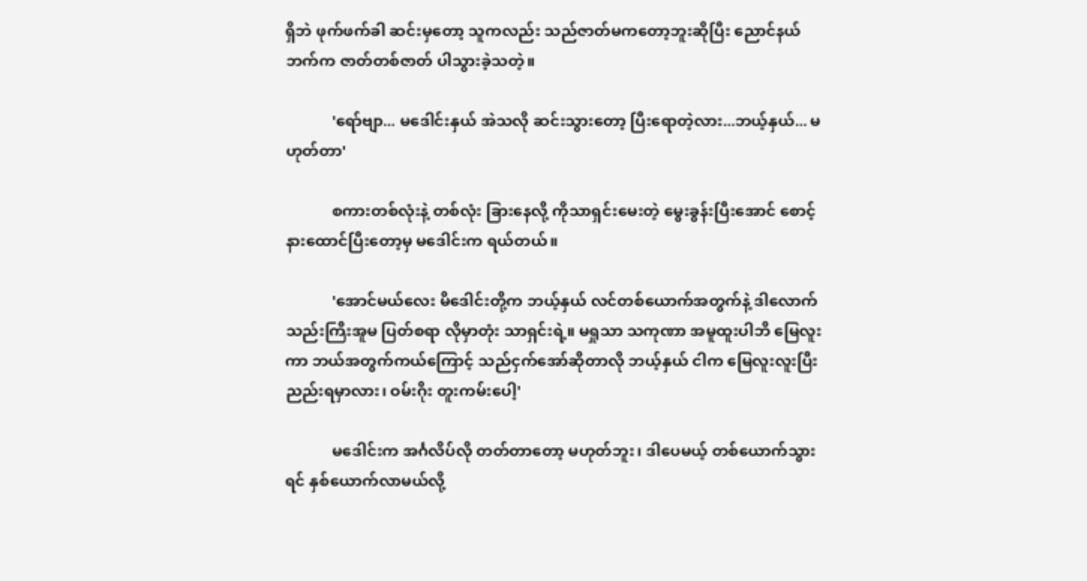ရှိဘဲ ဖုက်ဖက်ခါ ဆင်းမှတော့ သူကလည်း သည်ဇာတ်မကတော့ဘူးဆိုပြီး ညောင်နယ်ဘက်က ဇာတ်တစ်ဇာတ် ပါသွားခဲ့သတဲ့။

            'ရော်ဗျာ... မဒေါင်းနှယ် အဲသလို ဆင်းသွားတော့ ပြီးရောတဲ့လား...ဘယ့်နှယ်... မဟုတ်တာ'

            စကားတစ်လုံးနဲ့ တစ်လုံး ခြားနေလို့ ကိုသာရှင်းမေးတဲ့ မွေးခွန်းပြီးအောင် စောင့်နားထောင်ပြီးတော့မှ မဒေါင်းက ရယ်တယ်။

            'အောင်မယ်လေး မိဒေါင်းတို့က ဘယ့်နှယ် လင်တစ်ယောက်အတွက်နဲ့ ဒါလောက် သည်းကြီးအူမ ပြတ်စရာ လိုမှာတုံး သာရှင်းရဲ့။ မရှုသာ သကုဏာ အမူထူးပါဘိ မြေလူးကာ ဘယ်အတွက်ကယ်ကြောင့် သည်ငှက်အော်ဆိုတာလို ဘယ့်နှယ် ငါက မြေလူးလူးပြီး ညည်းရမှာလား၊ ဝမ်းဂိုး တူးကမ်းပေါ့'

            မဒေါင်းက အင်္ဂလိပ်လို တတ်တာတော့ မဟုတ်ဘူး၊ ဒါပေမယ့် တစ်ယောက်သွားရင် နှစ်ယောက်လာမယ်လို့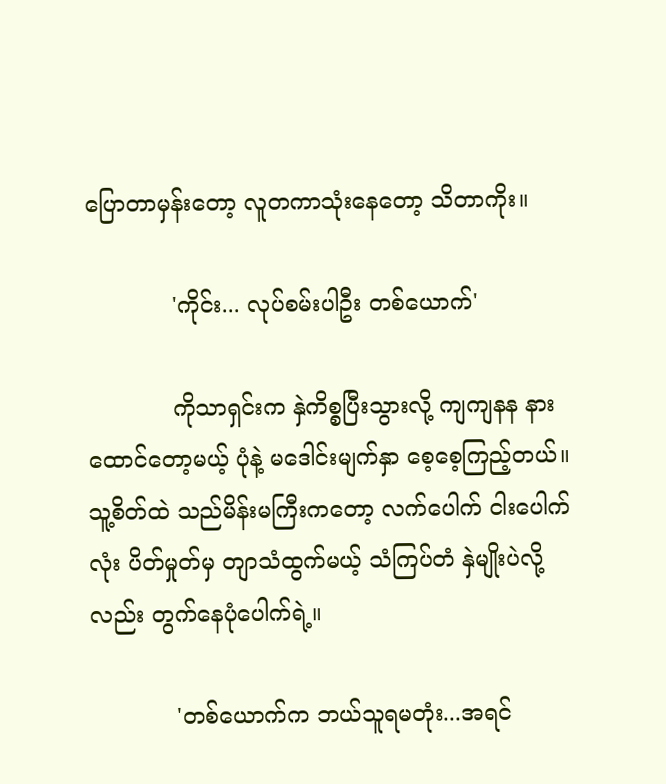ပြောတာမှန်းတော့ လူတကာသုံးနေတော့ သိတာကိုး။

            'ကိုင်း... လုပ်စမ်းပါဦး တစ်ယောက်'

            ကိုသာရှင်းက နှဲကိစ္စပြီးသွားလို့ ကျကျနန နားထောင်တော့မယ့် ပုံနဲ့ မဒေါင်းမျက်နှာ စေ့စေ့ကြည့်တယ်။ သူ့စိတ်ထဲ သည်မိန်းမကြီးကတော့ လက်ပေါက် ငါးပေါက်လုံး ပိတ်မှုတ်မှ တျာသံထွက်မယ့် သံကြပ်တံ နှဲမျိုးပဲလို့လည်း တွက်နေပုံပေါက်ရဲ့။

            'တစ်ယောက်က ဘယ်သူရမတုံး...အရင်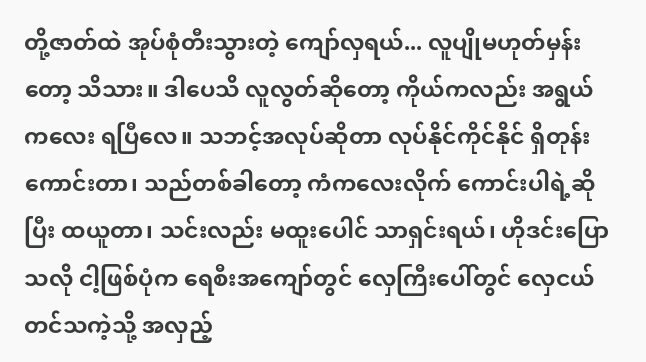တို့ဇာတ်ထဲ အုပ်စုံတီးသွားတဲ့ ကျော်လှရယ်... လူပျိုမဟုတ်မှန်းတော့ သိသား။ ဒါပေသိ လူလွတ်ဆိုတော့ ကိုယ်ကလည်း အရွယ်ကလေး ရပြီလေ။ သဘင့်အလုပ်ဆိုတာ လုပ်နိုင်ကိုင်နိုင် ရှိတုန်းကောင်းတာ၊ သည်တစ်ခါတော့ ကံကလေးလိုက် ကောင်းပါရဲ့ဆိုပြီး ထယူတာ၊ သင်းလည်း မထူးပေါင် သာရှင်းရယ်၊ ဟိုဒင်းပြောသလို ငါ့ဖြစ်ပုံက ရေစီးအကျော်တွင် လှေကြီးပေါ်တွင် လှေငယ်တင်သကဲ့သို့ အလှည့်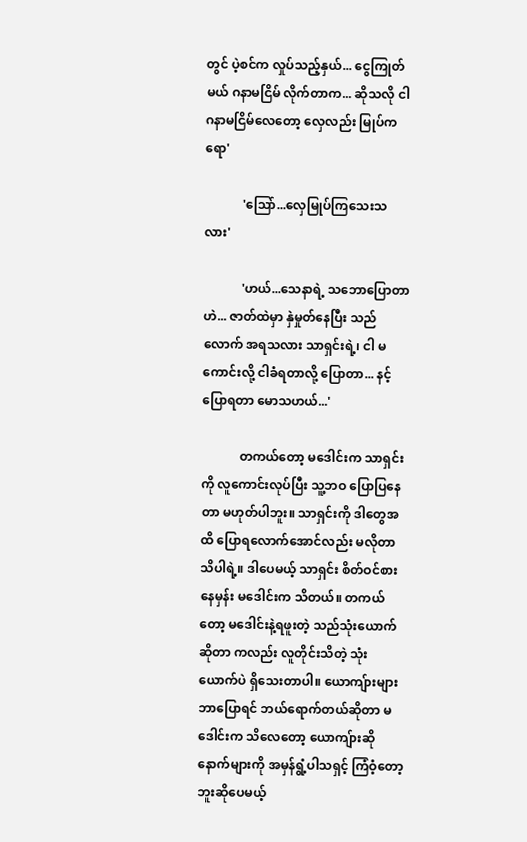တွင် ပဲ့စင်က လှုပ်သည့်နှယ်... ငွေကြုတ်မယ် ဂနာမငြိမ် လိုက်တာက... ဆိုသလို ငါ ဂနာမငြိမ်လေတော့ လှေလည်း မြုပ်ကရော'

            'သြော်...လှေမြုပ်ကြသေးသလား'

            'ဟယ်...သေနာရဲ့ သဘောပြောတာဟဲ... ဇာတ်ထဲမှာ နှဲမှုတ်နေပြီး သည်လောက် အရသလား သာရှင်းရဲ့၊ ငါ မကောင်းလို့ ငါခံရတာလို့ ပြောတာ... နင့်ပြောရတာ မောသဟယ်...'

            တကယ်တော့ မဒေါင်းက သာရှင်းကို လူကောင်းလုပ်ပြီး သူ့ဘဝ ပြောပြနေတာ မဟုတ်ပါဘူး။ သာရှင်းကို ဒါတွေအထိ ပြောရလောက်အောင်လည်း မလိုတာ သိပါရဲ့။ ဒါပေမယ့် သာရှင်း စိတ်ဝင်စားနေမှန်း မဒေါင်းက သိတယ်။ တကယ်တော့ မဒေါင်းနဲ့ရဖူးတဲ့ သည်သုံးယောက် ဆိုတာ ကလည်း လူတိုင်းသိတဲ့ သုံးယောက်ပဲ ရှိသေးတာပါ။ ယောကျ်ားများ ဘာပြောရင် ဘယ်ရောက်တယ်ဆိုတာ မဒေါင်းက သိလေတော့ ယောကျ်ားဆို နောက်များကို အမှန်ရွံ့ပါသရှင့် ကြံဝံ့တော့ဘူးဆိုပေမယ့်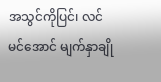အသွင်ကိုပြင်၊ လင်မင်အောင် မျက်နှာချို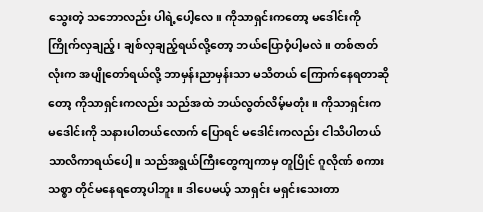သွေးတဲ့ သဘောလည်း ပါရဲ့ပေါ့လေ။ ကိုသာရှင်းကတော့ မဒေါင်းကို ကြိုက်လှချည့်၊ ချစ်လှချည့်ရယ်လို့တော့ ဘယ်ပြောဝံ့ပါ့မလဲ။ တစ်ဇာတ်လုံးက အပျိုတော်ရယ်လို့ ဘာမှန်းညာမှန်းသာ မသိတယ် ကြောက်နေရတာဆိုတော့ ကိုသာရှင်းကလည်း သည်အထဲ ဘယ်လွတ်လိမ့်မတုံး။ ကိုသာရှင်းက မဒေါင်းကို သနားပါတယ်လောက် ပြောရင် မဒေါင်းကလည်း ငါသိပါတယ် သာလိကာရယ်ပေါ့။ သည်အရွယ်ကြီးတွေကျကာမှ တူပြိုင် ဂူလိုဏ် စကားသစ္စာ တိုင်မနေရတော့ပါဘူး။ ဒါပေမယ့် သာရှင်း မရှင်းသေးတာ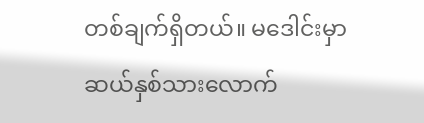တစ်ချက်ရှိတယ်။ မဒေါင်းမှာ ဆယ်နှစ်သားလောက်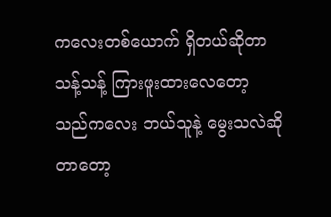ကလေးတစ်ယောက် ရှိတယ်ဆိုတာ သန့်သန့် ကြားဖူးထားလေတော့ သည်ကလေး ဘယ်သူနဲ့ မွေးသလဲဆိုတာတော့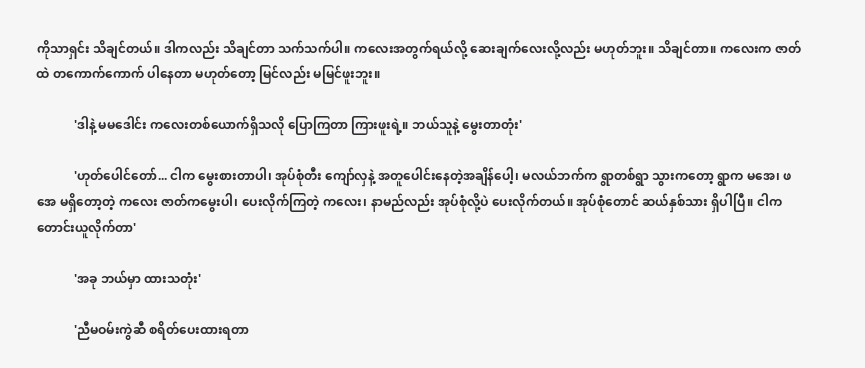ကိုသာရှင်း သိချင်တယ်။ ဒါကလည်း သိချင်တာ သက်သက်ပါ။ ကလေးအတွက်ရယ်လို့ ဆေးချက်လေးလို့လည်း မဟုတ်ဘူး။ သိချင်တာ။ ကလေးက ဇာတ်ထဲ တကောက်ကောက် ပါနေတာ မဟုတ်တော့ မြင်လည်း မမြင်ဖူးဘူး။

            'ဒါနဲ့ မမဒေါင်း ကလေးတစ်ယောက်ရှိသလို ပြောကြတာ ကြားဖူးရဲ့။ ဘယ်သူနဲ့ မွေးတာတုံး'

            'ဟုတ်ပေါင်တော်... ငါက မွေးစားတာပါ၊ အုပ်စုံတီး ကျော်လှနဲ့ အတူပေါင်းနေတဲ့အချိန်ပေါ့၊ မလယ်ဘက်က ရွာတစ်ရွာ သွားကတော့ ရွာက မအေ၊ ဖအေ မရှိတော့တဲ့ ကလေး ဇာတ်ကမွေးပါ၊ ပေးလိုက်ကြတဲ့ ကလေး၊ နာမည်လည်း အုပ်စုံလို့ပဲ ပေးလိုက်တယ်။ အုပ်စုံတောင် ဆယ်နှစ်သား ရှိပါပြီ။ ငါက တောင်းယူလိုက်တာ'

            'အခု ဘယ်မှာ ထားသတုံး'

            'ညီမဝမ်းကွဲဆီ စရိတ်ပေးထားရတာ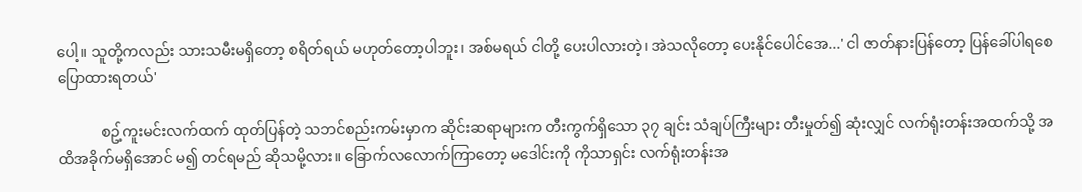ပေါ့။ သူတို့ကလည်း သားသမီးမရှိတော့ စရိတ်ရယ် မဟုတ်တော့ပါဘူး၊ အစ်မရယ် ငါတို့ ပေးပါလားတဲ့၊ အဲသလိုတော့ ပေးနိုင်ပေါင်အေ...' ငါ ဇာတ်နားပြန်တော့ ပြန်ခေါ်ပါရစေ ပြောထားရတယ်'

            စဥ့်ကူးမင်းလက်ထက် ထုတ်ပြန်တဲ့ သဘင်စည်းကမ်းမှာက ဆိုင်းဆရာများက တီးကွက်ရှိသော ၃၇ ချင်း သံချပ်ကြီးများ တီးမှုတ်၍ ဆုံးလျှင် လက်ရုံးတန်းအထက်သို့ အထိအခိုက်မရှိအောင် မ၍ တင်ရမည် ဆိုသမို့လား။ ခြောက်လလောက်ကြာတော့ မဒေါင်းကို ကိုသာရှင်း လက်ရုံးတန်းအ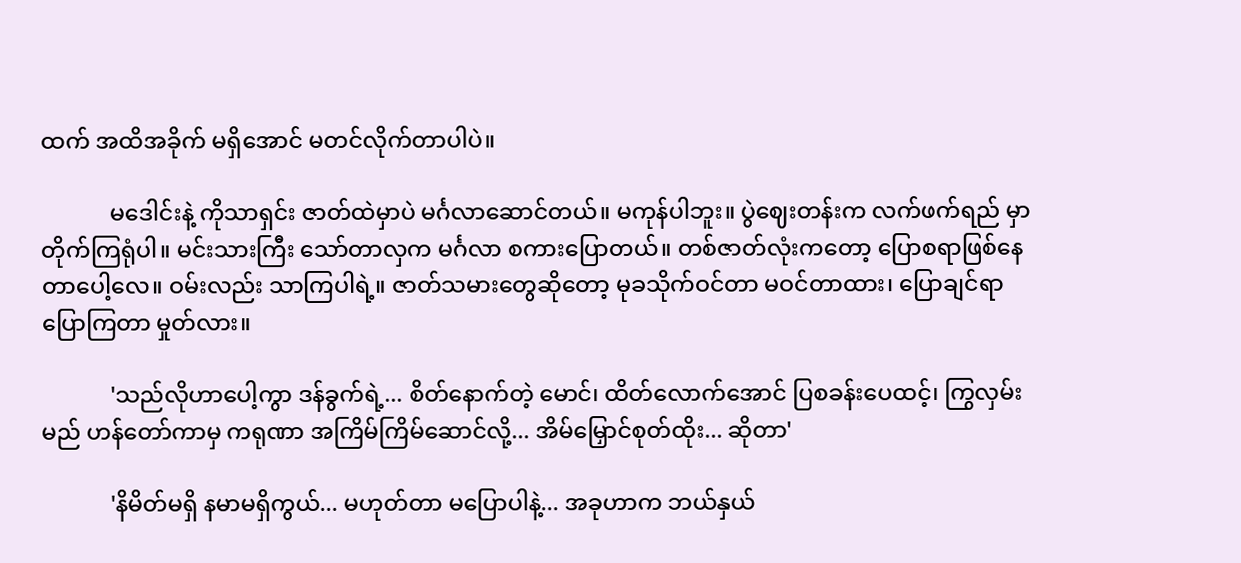ထက် အထိအခိုက် မရှိအောင် မတင်လိုက်တာပါပဲ။

            မဒေါင်းနဲ့ ကိုသာရှင်း ဇာတ်ထဲမှာပဲ မင်္ဂလာဆောင်တယ်။ မကုန်ပါဘူး။ ပွဲဈေးတန်းက လက်ဖက်ရည် မှာတိုက်ကြရုံပါ။ မင်းသားကြီး သော်တာလှက မင်္ဂလာ စကားပြောတယ်။ တစ်ဇာတ်လုံးကတော့ ပြောစရာဖြစ်နေတာပေါ့လေ။ ဝမ်းလည်း သာကြပါရဲ့။ ဇာတ်သမားတွေဆိုတော့ မုခသိုက်ဝင်တာ မဝင်တာထား၊ ပြောချင်ရာ ပြောကြတာ မှုတ်လား။

            'သည်လိုဟာပေါ့ကွာ ဒန်ခွက်ရဲ့... စိတ်နောက်တဲ့ မောင်၊ ထိတ်လောက်အောင် ပြစခန်းပေထင့်၊ ကြွလှမ်းမည် ဟန်တော်ကာမှ ကရုဏာ အကြိမ်ကြိမ်ဆောင်လို့... အိမ်မြှောင်စုတ်ထိုး... ဆိုတာ'

            'နိမိတ်မရှိ နမာမရှိကွယ်... မဟုတ်တာ မပြောပါနဲ့... အခုဟာက ဘယ်နှယ်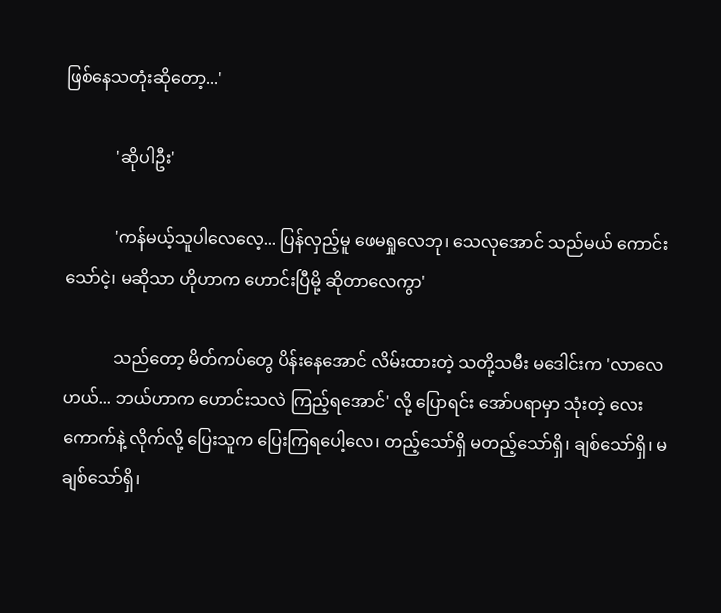ဖြစ်နေသတုံးဆိုတော့...'

            'ဆိုပါဦး'

            'ကန်မယ့်သူပါလေလေ့... ပြန်လှည့်မူ ဖေမရှုလေဘု၊ သေလုအောင် သည်မယ် ကောင်းသော်ငဲ့၊ မဆိုသာ ဟိုဟာက ဟောင်းပြီမို့ ဆိုတာလေကွာ'

            သည်တော့ မိတ်ကပ်တွေ ပိန်းနေအောင် လိမ်းထားတဲ့ သတို့သမီး မဒေါင်းက 'လာလေဟယ်... ဘယ်ဟာက ဟောင်းသလဲ ကြည့်ရအောင်' လို့ ပြောရင်း အော်ပရာမှာ သုံးတဲ့ လေးကောက်နဲ့ လိုက်လို့ ပြေးသူက ပြေးကြရပေါ့လေ၊ တည့်သော်ရှိ မတည့်သော်ရှိ၊ ချစ်သော်ရှိ၊ မချစ်သော်ရှိ၊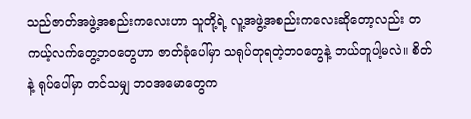သည်ဇာတ်အဖွဲ့အစည်းကလေးဟာ သူတို့ရဲ့ လူ့အဖွဲ့အစည်းကလေးဆိုတော့လည်း တကယ့်လက်တွေ့ဘဝတွေဟာ ဇာတ်ခုံပေါ်မှာ သရုပ်တုရတဲ့ဘဝတွေနဲ့ ဘယ်တူပါ့မလဲ။ စိတ်နဲ့ ရုပ်ပေါ်မှာ တင်သမျှ ဘဝအမောတွေက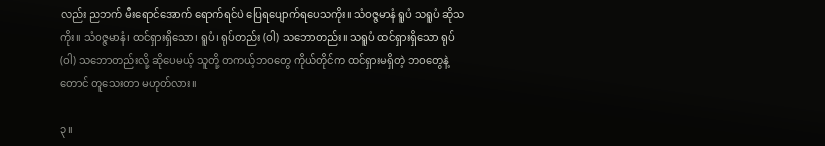လည်း ညဘက် မီးရောင်အောက် ရောက်ရင်ပဲ ပြေရပျောက်ရပေသကိုး။ သံဝဇ္ဇမာနံ ရူပံ သရူပံ ဆိုသကိုး။ သံဝဇ္ဇမာနံ၊ ထင်ရှားရှိသော၊ ရူပံ၊ ရုပ်တည်း (ဝါ) သဘောတည်း။ သရူပံ ထင်ရှားရှိသော ရုပ် (ဝါ) သဘောတည်းလို့ ဆိုပေမယ့် သူတို့ တကယ့်ဘဝတွေ ကိုယ်တိုင်က ထင်ရှားမရှိတဲ့ ဘဝတွေနဲ့တောင် တူသေးတာ မဟုတ်လား။

၃။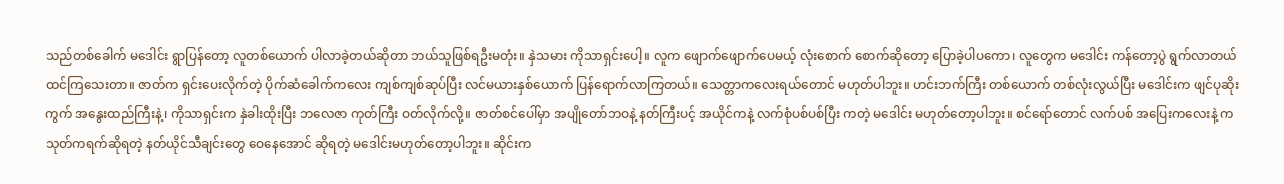သည်တစ်ခေါက် မဒေါင်း ရွာပြန်တော့ လူတစ်ယောက် ပါလာခဲ့တယ်ဆိုတာ ဘယ်သူဖြစ်ရဦးမတုံး။ နှဲသမား ကိုသာရှင်းပေါ့။ လူက ဖျောက်ဖျောက်ပေမယ့် လုံးစောက် စောက်ဆိုတော့ ပြောခဲ့ပါပကော၊ လူတွေက မဒေါင်း ကန်တော့ပွဲ ရွက်လာတယ် ထင်ကြသေးတာ။ ဇာတ်က ရှင်းပေးလိုက်တဲ့ ပိုက်ဆံခေါက်ကလေး ကျစ်ကျစ်ဆုပ်ပြီး လင်မယားနှစ်ယောက် ပြန်ရောက်လာကြတယ်။ သေတ္တာကလေးရယ်တောင် မဟုတ်ပါဘူး။ ဟင်းဘက်ကြီး တစ်ယောက် တစ်လုံးလွယ်ပြီး မဒေါင်းက ဖျင်ပုဆိုးကွက် အနွေးထည်ကြီးနဲ့၊ ကိုသာရှင်းက နှဲခါးထိုးပြီး ဘလေဇာ ကုတ်ကြီး ဝတ်လိုက်လို့။ ဇာတ်စင်ပေါ်မှာ အပျိုတော်ဘဝနဲ့ နတ်ကြီးပင့် အယိုင်ကနဲ့ လက်စုံပစ်ပစ်ပြီး ကတဲ့ မဒေါင်း မဟုတ်တော့ပါဘူး။ စင်ရော်တောင် လက်ပစ် အပြေးကလေးနဲ့ ကသုတ်ကရက်ဆိုရတဲ့ နတ်ယိုင်သီချင်းတွေ ဝေနေအောင် ဆိုရတဲ့ မဒေါင်းမဟုတ်တော့ပါဘူး။ ဆိုင်းက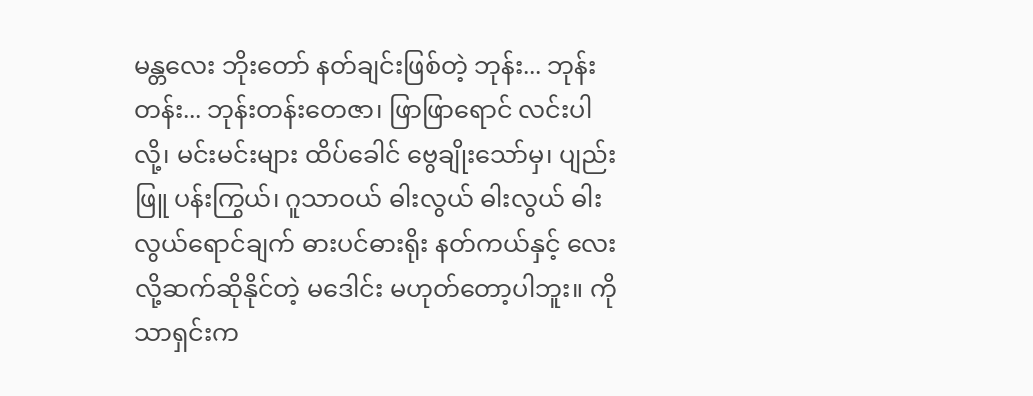မန္တလေး ဘိုးတော် နတ်ချင်းဖြစ်တဲ့ ဘုန်း... ဘုန်းတန်း... ဘုန်းတန်းတေဇာ၊ ဖြာဖြာရောင် လင်းပါလို့၊ မင်းမင်းများ ထိပ်ခေါင် ဗွေချိုးသော်မှ၊ ပျည်းဖြူ ပန်းကြွယ်၊ ဂူသာဝယ် ဓါးလွယ် ဓါးလွယ် ဓါးလွယ်ရောင်ချက် ဓားပင်ဓားရိုး နတ်ကယ်နှင့် လေးလို့ဆက်ဆိုနိုင်တဲ့ မဒေါင်း မဟုတ်တော့ပါဘူး။ ကိုသာရှင်းက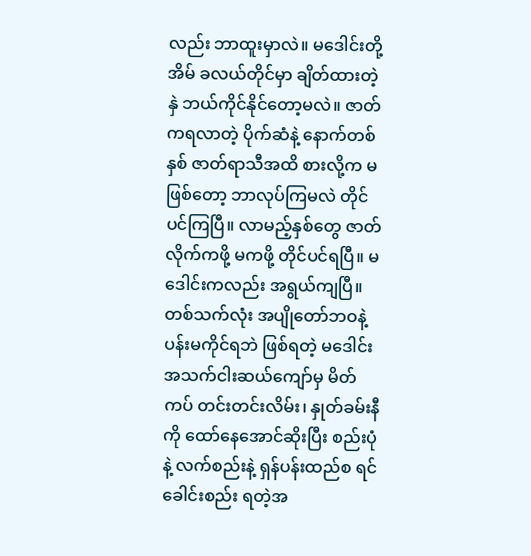လည်း ဘာထူးမှာလဲ။ မဒေါင်းတို့အိမ် ခလယ်တိုင်မှာ ချိတ်ထားတဲ့ နှဲ ဘယ်ကိုင်နိုင်တော့မလဲ။ ဇာတ်ကရလာတဲ့ ပိုက်ဆံနဲ့ နောက်တစ်နှစ် ဇာတ်ရာသီအထိ စားလို့က မဖြစ်တော့ ဘာလုပ်ကြမလဲ တိုင်ပင်ကြပြီ။ လာမည့်နှစ်တွေ ဇာတ်လိုက်ကဖို့ မကဖို့ တိုင်ပင်ရပြီ။ မဒေါင်းကလည်း အရွယ်ကျပြီ။ တစ်သက်လုံး အပျိုတော်ဘဝနဲ့ ပန်းမကိုင်ရဘဲ ဖြစ်ရတဲ့ မဒေါင်း အသက်ငါးဆယ်ကျော်မှ မိတ်ကပ် တင်းတင်းလိမ်း၊ နှုတ်ခမ်းနီကို ထော်နေအောင်ဆိုးပြီး စည်းပုံနဲ့ လက်စည်းနဲ့ ရှန်ပန်းထည်စ ရင်ခေါင်းစည်း ရတဲ့အ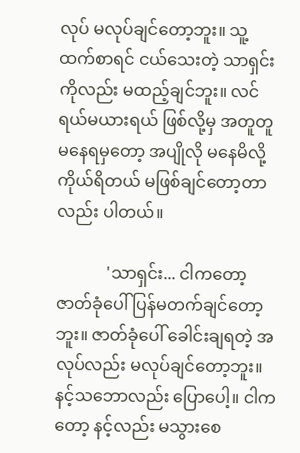လုပ် မလုပ်ချင်တော့ဘူး။ သူ့ထက်စာရင် ငယ်သေးတဲ့ သာရှင်းကိုလည်း မထည့်ချင်ဘူး။ လင်ရယ်မယားရယ် ဖြစ်လို့မှ အတူတူမနေရမှတော့ အပျိုလို မနေမိလို့ ကိုယ်ရိတယ် မဖြစ်ချင်တော့တာလည်း ပါတယ်။

            'သာရှင်း... ငါကတော့ ဇာတ်ခုံပေါ် ပြန်မတက်ချင်တော့ဘူး။ ဇာတ်ခုံပေါ် ခေါင်းချရတဲ့ အလုပ်လည်း မလုပ်ချင်တော့ဘူး။ နင့်သဘောလည်း ပြောပေါ့။ ငါကတော့ နင့်လည်း မသွားစေ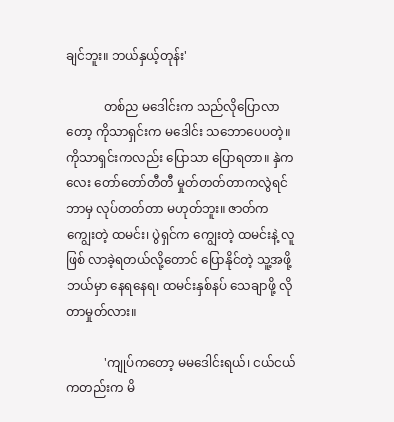ချင်ဘူး။ ဘယ်နှယ့်တုန်း'

            တစ်ည မဒေါင်းက သည်လိုပြောလာတော့ ကိုသာရှင်းက မဒေါင်း သဘောပေပတဲ့။ ကိုသာရှင်းကလည်း ပြောသာ ပြောရတာ။ နှဲကလေး တော်တော်တီတီ မှုတ်တတ်တာကလွဲရင် ဘာမှ လုပ်တတ်တာ မဟုတ်ဘူး။ ဇာတ်က ကျွေးတဲ့ ထမင်း၊ ပွဲရှင်က ကျွေးတဲ့ ထမင်းနဲ့ လူဖြစ် လာခဲ့ရတယ်လို့တောင် ပြောနိုင်တဲ့ သူ့အဖို့ ဘယ်မှာ နေရနေရ၊ ထမင်းနှစ်နပ် သေချာဖို့ လိုတာမှုတ်လား။

            'ကျုပ်ကတော့ မမဒေါင်းရယ်၊ ငယ်ငယ်ကတည်းက မိ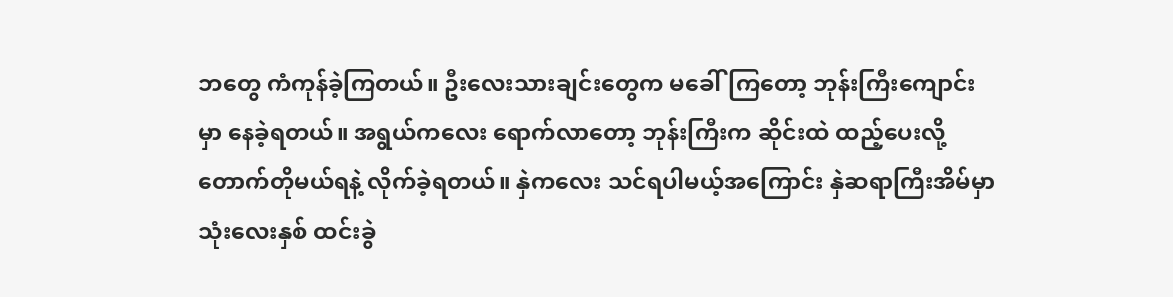ဘတွေ ကံကုန်ခဲ့ကြတယ်။ ဦးလေးသားချင်းတွေက မခေါ်ကြတော့ ဘုန်းကြီးကျောင်းမှာ နေခဲ့ရတယ်။ အရွယ်ကလေး ရောက်လာတော့ ဘုန်းကြီးက ဆိုင်းထဲ ထည့်ပေးလို့ တောက်တိုမယ်ရနဲ့ လိုက်ခဲ့ရတယ်။ နှဲကလေး သင်ရပါမယ့်အကြောင်း နှဲဆရာကြီးအိမ်မှာ သုံးလေးနှစ် ထင်းခွဲ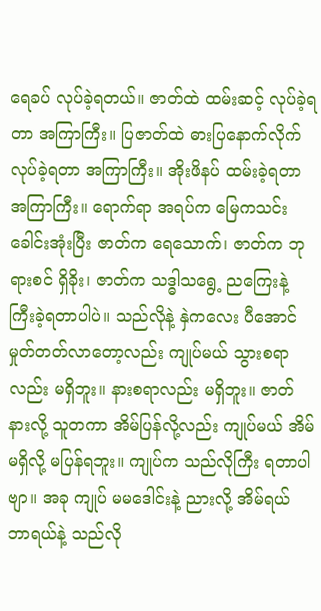ရေခပ် လုပ်ခဲ့ရတယ်။ ဇာတ်ထဲ ထမ်းဆင့် လုပ်ခဲ့ရတာ အကြာကြီး။ ပြဇာတ်ထဲ ဓားပြနောက်လိုက် လုပ်ခဲ့ရတာ အကြာကြီး။ အိုးဖိနပ် ထမ်းခဲ့ရတာ အကြာကြီး။ ရောက်ရာ အရပ်က မြေကသင်း ခေါင်းအုံးပြီး ဇာတ်က ရေသောက်၊ ဇာတ်က ဘုရားစင် ရှိခိုး၊ ဇာတ်က သဒ္ဓါသရွေ့ ညကြေးနဲ့ ကြီးခဲ့ရတာပါပဲ။ သည်လိုနဲ့ နှဲကလေး ပီအောင် မှုတ်တတ်လာတော့လည်း ကျုပ်မယ် သွားစရာလည်း မရှိဘူး။ နားစရာလည်း မရှိဘူး။ ဇာတ်နားလို့ သူတကာ အိမ်ပြန်လို့လည်း ကျုပ်မယ် အိမ်မရှိလို့ မပြန်ရဘူး။ ကျုပ်က သည်လိုကြီး ရတာပါဗျာ။ အခု ကျုပ် မမဒေါင်းနဲ့ ညားလို့ အိမ်ရယ် ဘာရယ်နဲ့ သည်လို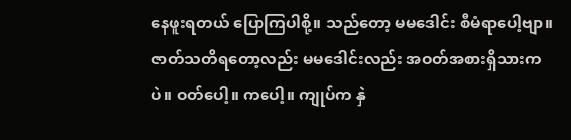နေဖူးရတယ် ပြောကြပါစို့။ သည်တော့ မမဒေါင်း စီမံရာပေါ့ဗျာ။ ဇာတ်သတိရတော့လည်း မမဒေါင်းလည်း အဝတ်အစားရှိသားကပဲ။ ဝတ်ပေါ့။ ကပေါ့။ ကျုပ်က နှဲ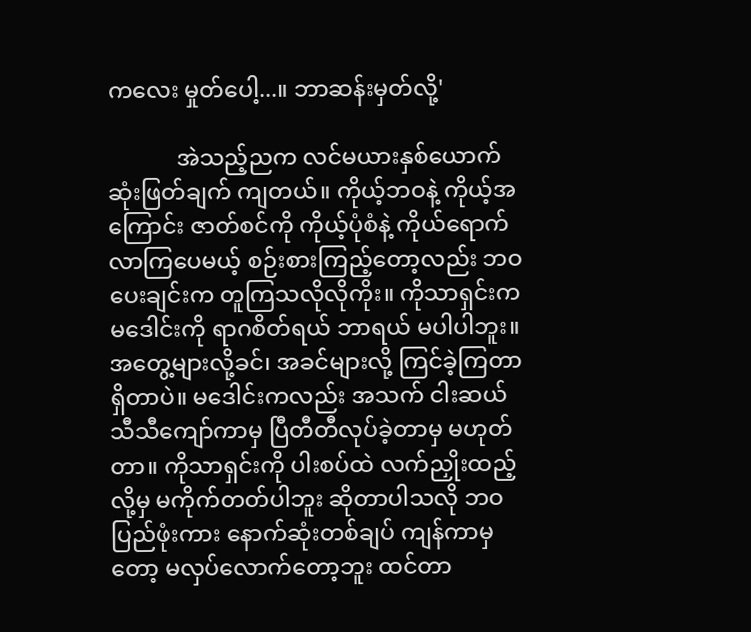ကလေး မှုတ်ပေါ့...။ ဘာဆန်းမှတ်လို့'

            အဲသည့်ညက လင်မယားနှစ်ယောက် ဆုံးဖြတ်ချက် ကျတယ်။ ကိုယ့်ဘဝနဲ့ ကိုယ့်အကြောင်း ဇာတ်စင်ကို ကိုယ့်ပုံစံနဲ့ ကိုယ်ရောက်လာကြပေမယ့် စဉ်းစားကြည့်တော့လည်း ဘဝပေးချင်းက တူကြသလိုလိုကိုး။ ကိုသာရှင်းက မဒေါင်းကို ရာဂစိတ်ရယ် ဘာရယ် မပါပါဘူး။ အတွေ့များလို့ခင်၊ အခင်များလို့ ကြင်ခဲ့ကြတာ ရှိတာပဲ။ မဒေါင်းကလည်း အသက် ငါးဆယ်သီသီကျော်ကာမှ ပြီတီတီလုပ်ခဲ့တာမှ မဟုတ်တာ။ ကိုသာရှင်းကို ပါးစပ်ထဲ လက်ညှိုးထည့်လို့မှ မကိုက်တတ်ပါဘူး ဆိုတာပါသလို ဘဝပြည်ဖုံးကား နောက်ဆုံးတစ်ချပ် ကျန်ကာမှတော့ မလှပ်လောက်တော့ဘူး ထင်တာ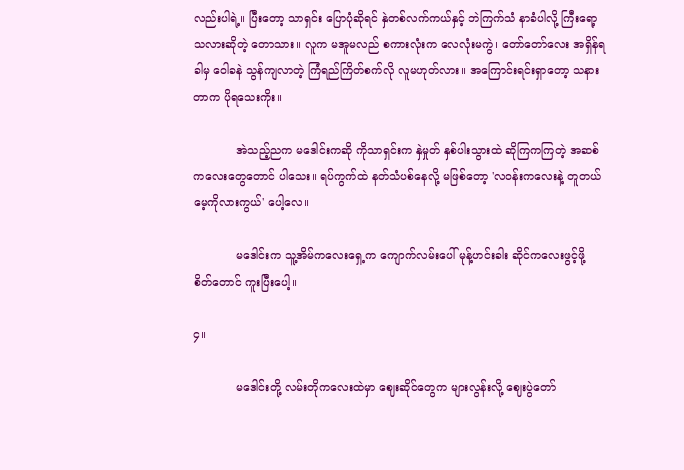လည်းပါရဲ့။ ပြီးတော့ သာရှင်း ပြောပုံဆိုရင် နှဲတစ်လက်ကယ်နှင့် ဘဲကြက်သံ နာခံပါလို့ ကြီးရော့ သလားဆိုတဲ့ တောသား။ လူက မအူမလည် စကားလုံးက လေလုံးမကွဲ၊ တော်တော်လေး အရှိန်ရခါမှ ဝေါခနဲ သွန်ကျလာတဲ့ ကြံရည်ကြိတ်စက်လို လူမဟုတ်လား။ အကြောင်းရင်းရှာတော့ သနားတာက ပိုရသေးကိုး။

            အဲသည့်ညက မဒေါင်းကဆို ကိုသာရှင်းက နှဲမှုတ် နှစ်ပါးသွားထဲ ဆိုကြကကြတဲ့ အဆစ်ကလေးတွေတောင် ပါသေး။ ရပ်ကွက်ထဲ နတ်သံပစ်နေလို့ မဖြစ်တော့ 'လဝန်းကလေးနဲ့ တူတယ် မေ့ကိုလားကွယ်' ပေါ့လေ။

            မဒေါင်းက သူ့အိမ်ကလေးရှေ့က ကျောက်လမ်းပေါ် မုန့်ဟင်းခါး ဆိုင်ကလေးဖွင့်ဖို့ စိတ်တောင် ကူးပြီးပေါ့။

၄။

            မဒေါင်းတို့ လမ်းတိုကလေးထဲမှာ ဈေးဆိုင်တွေက များလွန်းလို့ ဈေးပွဲတော်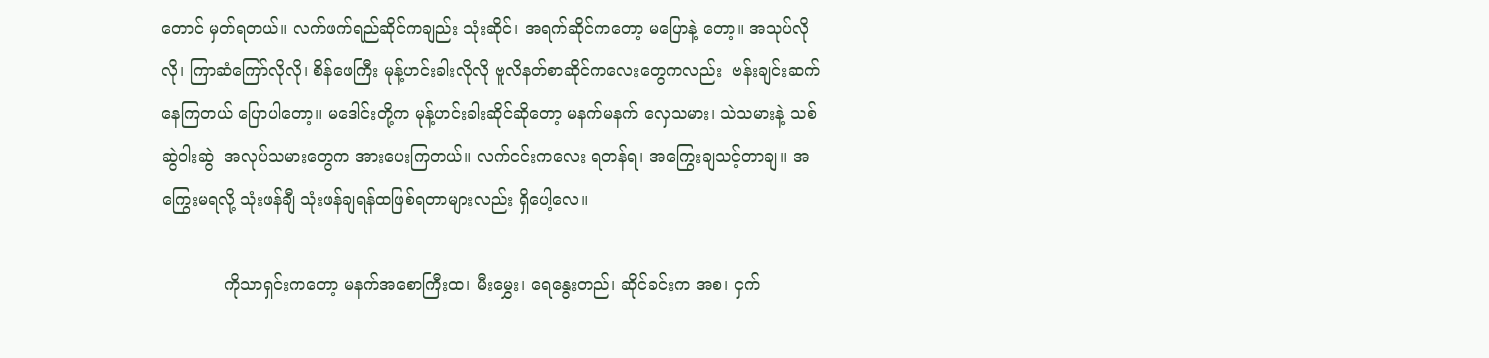တောင် မှတ်ရတယ်။ လက်ဖက်ရည်ဆိုင်ကချည်း သုံးဆိုင်၊ အရက်ဆိုင်ကတော့ မပြောနဲ့ တော့။ အသုပ်လိုလို၊ ကြာဆံကြော်လိုလို၊ စိန်ဖေကြီး မုန့်ဟင်းခါးလိုလို ဗူလိနတ်စာဆိုင်ကလေးတွေကလည်း  ဗန်းချင်းဆက်နေကြတယ် ပြောပါတော့။ မဒေါင်းတို့က မုန့်ဟင်းခါးဆိုင်ဆိုတော့ မနက်မနက် လှေသမား၊ သဲသမားနဲ့ သစ်ဆွဲဝါးဆွဲ  အလုပ်သမားတွေက အားပေးကြတယ်။ လက်ငင်းကလေး ရတန်ရ၊ အကြွေးချသင့်တာချ။ အကြွေးမရလို့ သုံးဖန်ချီ သုံးဖန်ချရန်ထဖြစ်ရတာများလည်း ရှိပေါ့လေ။

            ကိုသာရှင်းကတော့ မနက်အစောကြီးထ၊ မီးမွှေး၊ ရေနွေးတည်၊ ဆိုင်ခင်းက အစ၊ ငှက်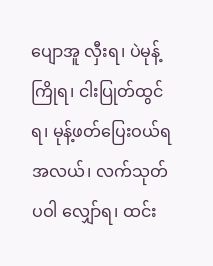ပျောအူ လှီးရ၊ ပဲမုန့် ကြိုရ၊ ငါးပြုတ်ထွင်ရ၊ မုန့်ဖတ်ပြေးဝယ်ရ အလယ်၊ လက်သုတ်ပဝါ လျှော်ရ၊ ထင်း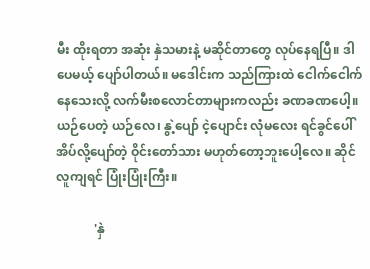မီး ထိုးရတာ အဆုံး နှဲသမားနဲ့ မဆိုင်တာတွေ လုပ်နေရပြီ။ ဒါပေမယ့် ပျော်ပါတယ်။ မဒေါင်းက သည်ကြားထဲ ငေါက်ငေါက်နေသေးလို့ လက်မီးစလောင်တာများကလည်း ခဏခဏပေါ့။ ယဉ်ပေတဲ့ ယဉ်လေ၊ နွဲ့ပျော် ငဲ့ပျောင်း လုံမလေး ရင်ခွင်ပေါ် အိပ်လို့ပျော်တဲ့ ဝိုင်းတော်သား မဟုတ်တော့ဘူးပေါ့လေ။ ဆိုင်လူကျရင် ပြုံးပြုံးကြီး။

            'နှဲ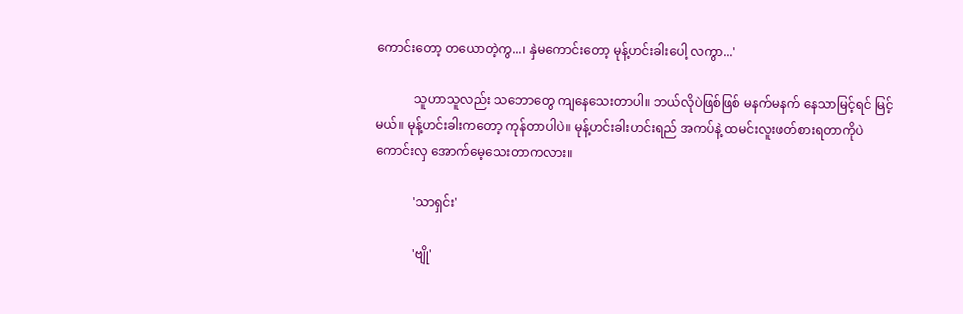ကောင်းတော့ တယောတဲ့ကွ...၊ နှဲမကောင်းတော့ မုန့်ဟင်းခါးပေါ့ လကွာ...'

            သူဟာသူလည်း သဘောတွေ ကျနေသေးတာပါ။ ဘယ်လိုပဲဖြစ်ဖြစ် မနက်မနက် နေသာမြင့်ရင် မြင့်မယ်။ မုန့်ဟင်းခါးကတော့ ကုန်တာပါပဲ။ မုန့်ဟင်းခါးဟင်းရည် အကပ်နဲ့ ထမင်းလူးဖတ်စားရတာကိုပဲ ကောင်းလှ အောက်မေ့သေးတာကလား။

            'သာရှင်း'

            'ဗျို'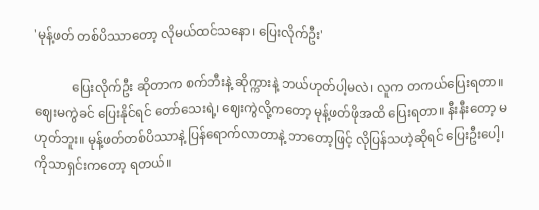'မုန့်ဖတ် တစ်ပိဿာတော့ လိုမယ်ထင်သနော၊ ပြေးလိုက်ဦး'

            ပြေးလိုက်ဦး ဆိုတာက စက်ဘီးနဲ့ ဆိုက္ကားနဲ့ ဘယ်ဟုတ်ပါ့မလဲ၊ လူက တကယ်ပြေးရတာ။ ဈေးမကွဲခင် ပြေးနိုင်ရင် တော်သေးရဲ့၊ ဈေးကွဲလို့ကတော့ မုန့်ဖတ်ဖိုအထိ ပြေးရတာ။ နီးနီးတော့ မဟုတ်ဘူး။ မုန့်ဖတ်တစ်ပိဿာနဲ့ ပြန်ရောက်လာတာနဲ့ ဘာတော့ဖြင့် လိုပြန်သဟဲ့ဆိုရင် ပြေးဦးပေါ့၊ ကိုသာရှင်းကတော့ ရတယ်။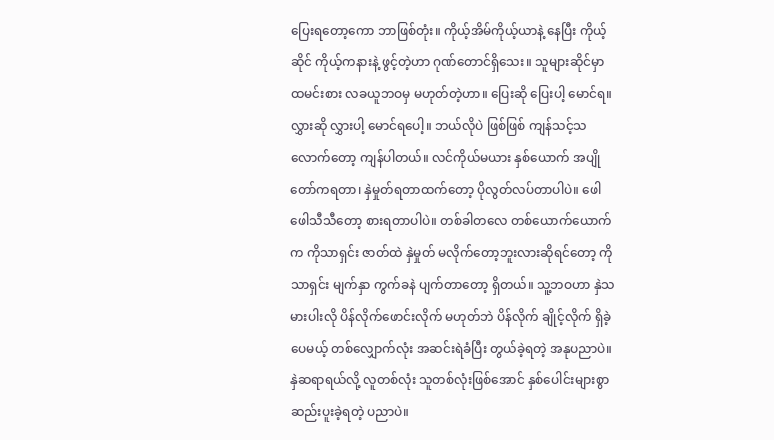ပြေးရတော့ကော ဘာဖြစ်တုံး။ ကိုယ့်အိမ်ကိုယ့်ယာနဲ့ နေပြီး ကိုယ့်ဆိုင် ကိုယ့်ကနားနဲ့ ဖွင့်တဲ့ဟာ ဂုဏ်တောင်ရှိသေး။ သူများဆိုင်မှာ ထမင်းစား လခယူဘဝမှ မဟုတ်တဲ့ဟာ။ ပြေးဆို ပြေးပါ့ မောင်ရ။ လွှားဆို လွှားပါ့ မောင်ရပေါ့။ ဘယ်လိုပဲ ဖြစ်ဖြစ် ကျန်သင့်သလောက်တော့ ကျန်ပါတယ်။ လင်ကိုယ်မယား နှစ်ယောက် အပျိုတော်ကရတာ၊ နှဲမှုတ်ရတာထက်တော့ ပိုလွတ်လပ်တာပါပဲ။ ဖေါဖေါသီသီတော့ စားရတာပါပဲ။ တစ်ခါတလေ တစ်ယောက်ယောက်က ကိုသာရှင်း ဇာတ်ထဲ နှဲမှုတ် မလိုက်တော့ဘူးလားဆိုရင်တော့ ကိုသာရှင်း မျက်နှာ ကွက်ခနဲ ပျက်တာတော့ ရှိတယ်။ သူ့ဘဝဟာ နှဲသမားပါးလို ပိန်လိုက်ဖောင်းလိုက် မဟုတ်ဘဲ ပိန်လိုက် ချိုင့်လိုက် ရှိခဲ့ပေမယ့် တစ်လျှောက်လုံး အဆင်းရဲခံပြီး တွယ်ခဲ့ရတဲ့ အနုပညာပဲ။ နှဲဆရာရယ်လို့ လူတစ်လုံး သူတစ်လုံးဖြစ်အောင် နှစ်ပေါင်းများစွာ ဆည်းပူးခဲ့ရတဲ့ ပညာပဲ။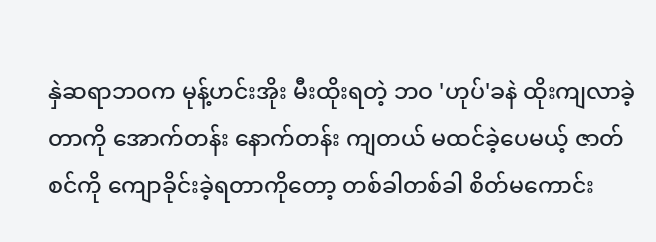နှဲဆရာဘဝက မုန့်ဟင်းအိုး မီးထိုးရတဲ့ ဘဝ 'ဟုပ်'ခနဲ ထိုးကျလာခဲ့တာကို အောက်တန်း နောက်တန်း ကျတယ် မထင်ခဲ့ပေမယ့် ဇာတ်စင်ကို ကျောခိုင်းခဲ့ရတာကိုတော့ တစ်ခါတစ်ခါ စိတ်မကောင်း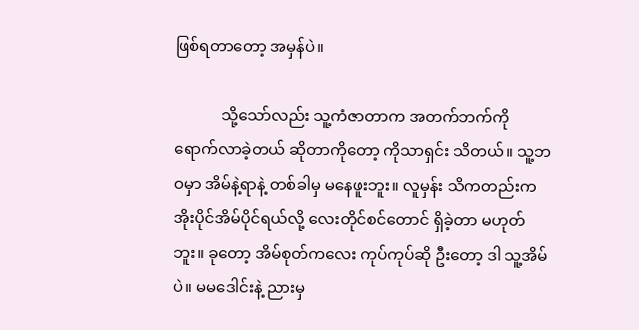ဖြစ်ရတာတော့ အမှန်ပဲ။

            သို့သော်လည်း သူ့ကံဇာတာက အတက်ဘက်ကို ရောက်လာခဲ့တယ် ဆိုတာကိုတော့ ကိုသာရှင်း သိတယ်။ သူ့ဘဝမှာ အိမ်နဲ့ရာနဲ့ တစ်ခါမှ မနေဖူးဘူး။ လူမှန်း သိကတည်းက အိုးပိုင်အိမ်ပိုင်ရယ်လို့ လေးတိုင်စင်တောင် ရှိခဲ့တာ မဟုတ်ဘူး။ ခုတော့ အိမ်စုတ်ကလေး ကုပ်ကုပ်ဆို ဦးတော့ ဒါ သူ့အိမ်ပဲ။ မမဒေါင်းနဲ့ ညားမှ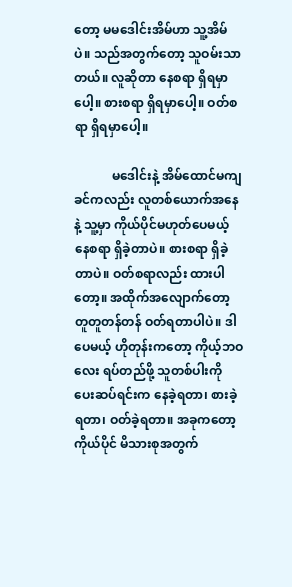တော့ မမဒေါင်းအိမ်ဟာ သူ့အိမ်ပဲ။ သည်အတွက်တော့ သူဝမ်းသာတယ်။ လူဆိုတာ နေစရာ ရှိရမှာပေါ့။ စားစရာ ရှိရမှာပေါ့။ ဝတ်စရာ ရှိရမှာပေါ့။

            မဒေါင်းနဲ့ အိမ်ထောင်မကျခင်ကလည်း လူတစ်ယောက်အနေနဲ့ သူ့မှာ ကိုယ်ပိုင်မဟုတ်ပေမယ့် နေစရာ ရှိခဲ့တာပဲ။ စားစရာ ရှိခဲ့တာပဲ။ ဝတ်စရာလည်း ထားပါတော့။ အထိုက်အလျောက်တော့ တူတူတန်တန် ဝတ်ရတာပါပဲ။ ဒါပေမယ့် ဟိုတုန်းကတော့ ကိုယ့်ဘဝလေး ရပ်တည်ဖို့ သူတစ်ပါးကို ပေးဆပ်ရင်းက နေခဲ့ရတာ၊ စားခဲ့ရတာ၊ ဝတ်ခဲ့ရတာ။ အခုကတော့ ကိုယ်ပိုင် မိသားစုအတွက်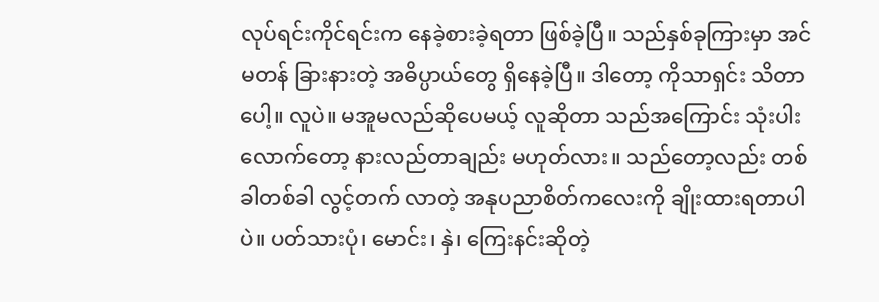လုပ်ရင်းကိုင်ရင်းက နေခဲ့စားခဲ့ရတာ ဖြစ်ခဲ့ပြီ။ သည်နှစ်ခုကြားမှာ အင်မတန် ခြားနားတဲ့ အဓိပ္ပာယ်တွေ ရှိနေခဲ့ပြီ။ ဒါတော့ ကိုသာရှင်း သိတာပေါ့။ လူပဲ။ မအူမလည်ဆိုပေမယ့် လူဆိုတာ သည်အကြောင်း သုံးပါးလောက်တော့ နားလည်တာချည်း မဟုတ်လား။ သည်တော့လည်း တစ်ခါတစ်ခါ လွင့်တက် လာတဲ့ အနုပညာစိတ်ကလေးကို ချိုးထားရတာပါပဲ။ ပတ်သားပုံ၊ မောင်း၊ နှဲ၊ ကြေးနင်းဆိုတဲ့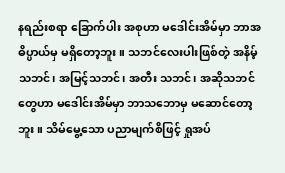နရည်းစရာ ခြောက်ပါး အစုဟာ မဒေါင်းအိမ်မှာ ဘာအဓိပ္ပာယ်မှ မရှိတော့ဘူး။ သဘင်လေးပါးဖြစ်တဲ့ အနိမ့်သဘင်၊ အမြင့်သဘင်၊ အတီး သဘင်၊ အဆိုသဘင်တွေဟာ မဒေါင်းအိမ်မှာ ဘာသဘောမှ မဆောင်တော့ဘူး။ သိမ်မွေ့သော ပညာမျက်စိဖြင့် ရှုအပ်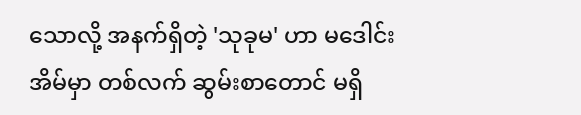သောလို့ အနက်ရှိတဲ့ 'သုခုမ' ဟာ မဒေါင်းအိမ်မှာ တစ်လက် ဆွမ်းစာတောင် မရှိ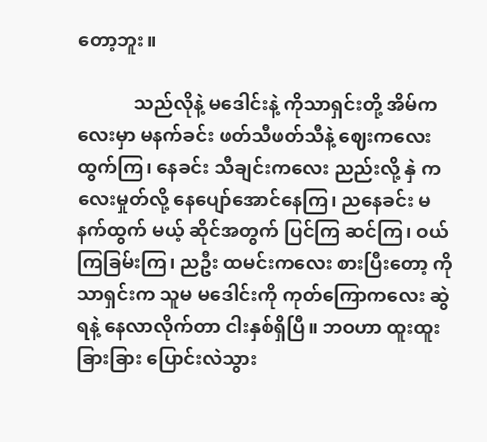တော့ဘူး။

            သည်လိုနဲ့ မဒေါင်းနဲ့ ကိုသာရှင်းတို့ အိမ်ကလေးမှာ မနက်ခင်း ဖတ်သီဖတ်သီနဲ့ ဈေးကလေးထွက်ကြ၊ နေခင်း သီချင်းကလေး ညည်းလို့ နှဲ ကလေးမှုတ်လို့ နေပျော်အောင်နေကြ၊ ညနေခင်း မနက်ထွက် မယ့် ဆိုင်အတွက် ပြင်ကြ ဆင်ကြ၊ ဝယ်ကြခြမ်းကြ၊ ညဦး ထမင်းကလေး စားပြီးတော့ ကိုသာရှင်းက သူမ မဒေါင်းကို ကုတ်ကြောကလေး ဆွဲရနဲ့ နေလာလိုက်တာ ငါးနှစ်ရှိပြီ။ ဘဝဟာ ထူးထူးခြားခြား ပြောင်းလဲသွား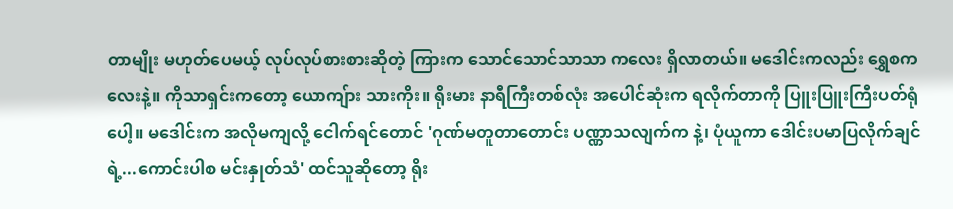တာမျိုး မဟုတ်ပေမယ့် လုပ်လုပ်စားစားဆိုတဲ့ ကြားက သောင်သောင်သာသာ ကလေး ရှိလာတယ်။ မဒေါင်းကလည်း ရွှေစကလေးနဲ့။ ကိုသာရှင်းကတော့ ယောကျ်ား သားကိုး။ ရိုးမား နာရီကြီးတစ်လုံး အပေါင်ဆုံးက ရလိုက်တာကို ပြူးပြူးကြီးပတ်ရုံပေါ့။ မဒေါင်းက အလိုမကျလို့ ငေါက်ရင်တောင် 'ဂုဏ်မတူတာတောင်း ပဏ္ဏာသလျက်က နဲ့၊ ပုံယူကာ ဒေါင်းပမာပြလိုက်ချင်ရဲ့...ကောင်းပါစ မင်းနှုတ်သံ' ထင်သူဆိုတော့ ရိုး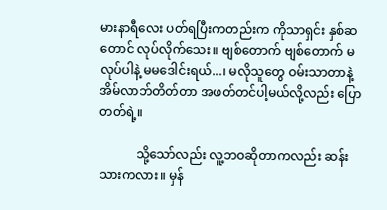မားနာရီလေး ပတ်ရပြီးကတည်းက ကိုသာရှင်း နှစ်ဆတောင် လုပ်လိုက်သေး။ ဗျစ်တောက် ဗျစ်တောက် မလုပ်ပါနဲ့ မမဒေါင်းရယ်...၊ မလိုသူတွေ ဝမ်းသာတာနဲ့ အိမ်လာဘ်တိတ်တာ အဖတ်တင်ပါ့မယ်လို့လည်း ပြောတတ်ရဲ့။

            သို့သော်လည်း လူ့ဘဝဆိုတာကလည်း ဆန်းသားကလား။ မှန်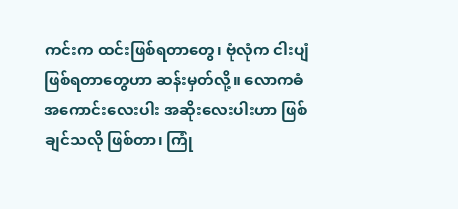ကင်းက ထင်းဖြစ်ရတာတွေ၊ ဗုံလုံက ငါးပျံဖြစ်ရတာတွေဟာ ဆန်းမှတ်လို့။ လောကဓံ အကောင်းလေးပါး အဆိုးလေးပါးဟာ ဖြစ်ချင်သလို ဖြစ်တာ၊ ကြုံ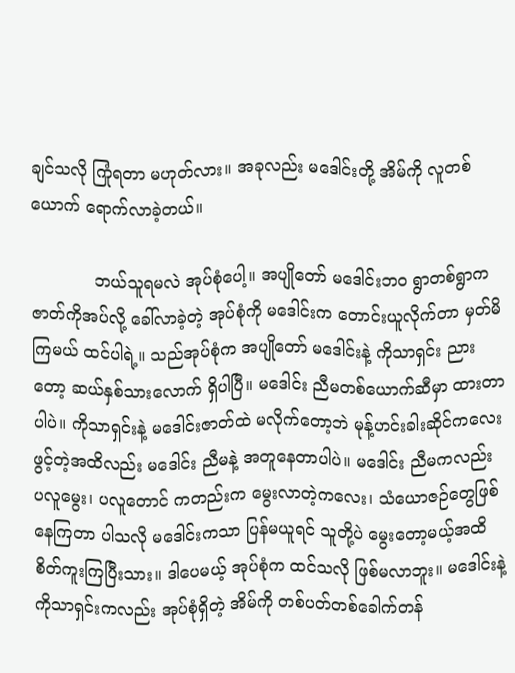ချင်သလို ကြုံရတာ မဟုတ်လား။ အခုလည်း မဒေါင်းတို့ အိမ်ကို လူတစ်ယောက် ရောက်လာခဲ့တယ်။

            ဘယ်သူရမလဲ အုပ်စုံပေါ့။ အပျိုတော် မဒေါင်းဘဝ ရွာတစ်ရွာက ဇာတ်ကိုအပ်လို့ ခေါ်လာခဲ့တဲ့ အုပ်စုံကို မဒေါင်းက တောင်းယူလိုက်တာ မှတ်မိကြမယ် ထင်ပါရဲ့။ သည်အုပ်စုံက အပျိုတော် မဒေါင်းနဲ့ ကိုသာရှင်း ညားတော့ ဆယ်နှစ်သားလောက် ရှိပါပြီ။ မဒေါင်း ညီမတစ်ယောက်ဆီမှာ ထားတာပါပဲ။ ကိုသာရှင်းနဲ့ မဒေါင်းဇာတ်ထဲ မလိုက်တော့ဘဲ မုန့်ဟင်းခါးဆိုင်ကလေး ဖွင့်တဲ့အထိလည်း မဒေါင်း ညီမနဲ့ အတူနေတာပါပဲ။ မဒေါင်း ညီမကလည်း ပလူမွေး၊ ပလူတောင် ကတည်းက မွေးလာတဲ့ကလေး၊ သံယောဇဉ်တွေဖြစ်နေကြတာ ပါသလို မဒေါင်းကသာ ပြန်မယူရင် သူတို့ပဲ မွေးတော့မယ့်အထိ စိတ်ကူးကြပြီးသား။ ဒါပေမယ့် အုပ်စုံက ထင်သလို ဖြစ်မလာဘူး။ မဒေါင်းနဲ့ ကိုသာရှင်းကလည်း အုပ်စုံရှိတဲ့ အိမ်ကို တစ်ပတ်တစ်ခေါက်တန်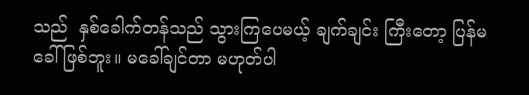သည်  နှစ်ခေါက်တန်သည် သွားကြပေမယ့် ချက်ချင်း ကြီးတော့ ပြန်မခေါ်ဖြစ်ဘူး။ မခေါ်ချင်တာ မဟုတ်ပါ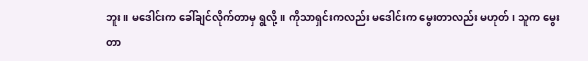ဘူး။ မဒေါင်းက ခေါ်ချင်လိုက်တာမှ ရွလို့။ ကိုသာရှင်းကလည်း မဒေါင်းက မွေးတာလည်း မဟုတ်၊ သူက မွေးတာ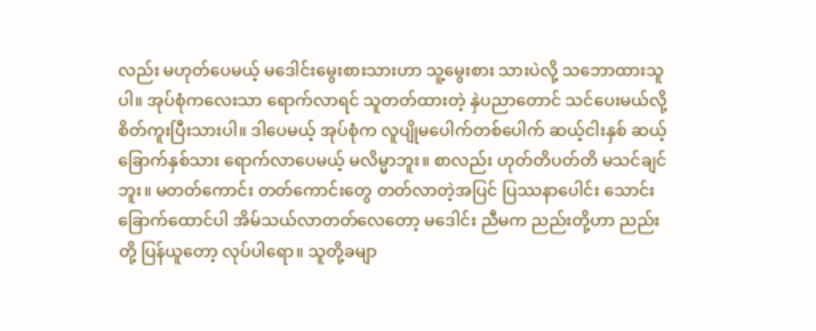လည်း မဟုတ်ပေမယ့် မဒေါင်းမွေးစားသားဟာ သူ့မွေးစား သားပဲလို့ သဘောထားသူပါ။ အုပ်စုံကလေးသာ ရောက်လာရင် သူတတ်ထားတဲ့ နှဲပညာတောင် သင်ပေးမယ်လို့ စိတ်ကူးပြီးသားပါ။ ဒါပေမယ့် အုပ်စုံက လူပျိုမပေါက်တစ်ပေါက် ဆယ့်ငါးနှစ် ဆယ့်ခြောက်နှစ်သား ရောက်လာပေမယ့် မလိမ္မာဘူး။ စာလည်း ဟုတ်တိပတ်တိ မသင်ချင်ဘူး။ မတတ်ကောင်း တတ်ကောင်းတွေ တတ်လာတဲ့အပြင် ပြဿနာပေါင်း သောင်းခြောက်ထောင်ပါ အိမ်သယ်လာတတ်လေတော့ မဒေါင်း ညီမက ညည်းတို့ဟာ ညည်းတို့ ပြန်ယူတော့ လုပ်ပါရော။ သူတို့ခမျာ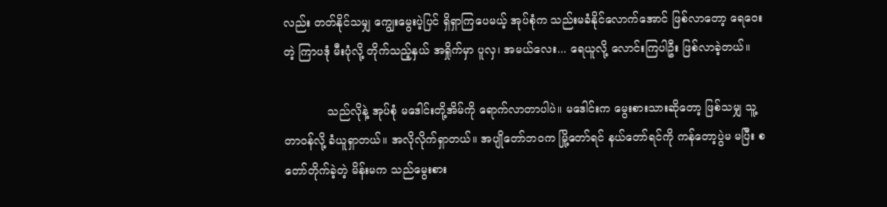လည်း တတ်နိုင်သမျှ ကျွေးမွေးပဲ့ပြင် ရှိရှာကြပေမယ့် အုပ်စုံက သည်းမခံနိုင်လောက်အောင် ဖြစ်လာတော့ ရေဝေးတဲ့ ကြာပဒုံ မီးပုံလို့ တိုက်သည့်နှယ် အရှိုက်မှာ ပူလှ၊ အမယ်လေး... ရေယူလို့ လောင်းကြပါဦး ဖြစ်လာခဲ့တယ်။

            သည်လိုနဲ့ အုပ်စုံ မဒေါင်းတို့အိမ်ကို ရောက်လာတာပါပဲ။ မဒေါင်းက မွေးစားသားဆိုတော့ ဖြစ်သမျှ သူ့တာဝန်လို့ ခံယူရှာတယ်။ အလိုလိုက်ရှာတယ်။ အပျိုတော်ဘဝက မြို့တော်ရင် နယ်တော်ရင်ကို ကန်တော့ပွဲမ မပြီး စတော်တိုက်ခဲ့တဲ့ မိန်းမက သည်မွေးစား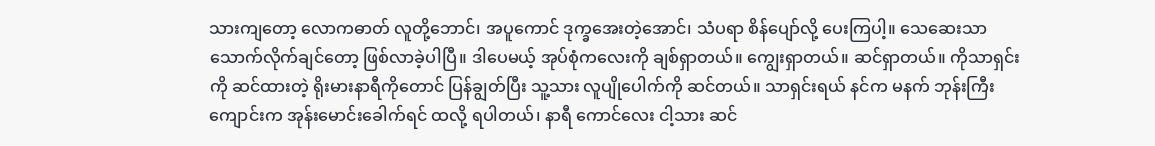သားကျတော့ လောကဓာတ် လူတို့ဘောင်၊ အပူကောင် ဒုက္ခအေးတဲ့အောင်၊ သံပရာ စိန်ပျော်လို့ ပေးကြပါ့။ သေဆေးသာ သောက်လိုက်ချင်တော့ ဖြစ်လာခဲ့ပါပြီ။ ဒါပေမယ့် အုပ်စုံကလေးကို ချစ်ရှာတယ်။ ကျွေးရှာတယ်။ ဆင်ရှာတယ်။ ကိုသာရှင်းကို ဆင်ထားတဲ့ ရိုးမားနာရီကိုတောင် ပြန်ချွတ်ပြီး သူ့သား လူပျိုပေါက်ကို ဆင်တယ်။ သာရှင်းရယ် နင်က မနက် ဘုန်းကြီးကျောင်းက အုန်းမောင်းခေါက်ရင် ထလို့ ရပါတယ်၊ နာရီ ကောင်လေး ငါ့သား ဆင်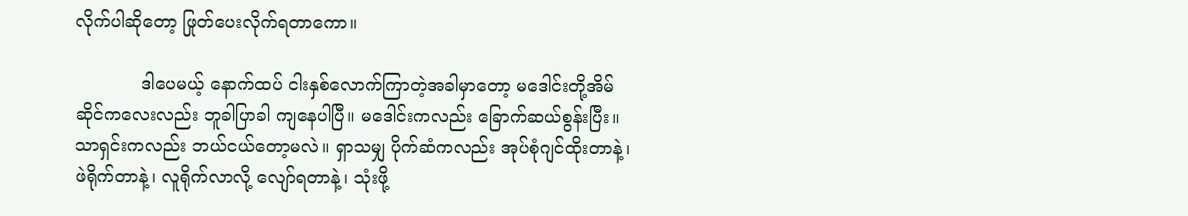လိုက်ပါဆိုတော့ ဖြုတ်ပေးလိုက်ရတာကော။

            ဒါပေမယ့် နောက်ထပ် ငါးနှစ်လောက်ကြာတဲ့အခါမှာတော့ မဒေါင်းတို့အိမ်ဆိုင်ကလေးလည်း ဘူခါပြာခါ ကျနေပါပြီ။ မဒေါင်းကလည်း ခြောက်ဆယ်စွန်းပြီး။ သာရှင်းကလည်း ဘယ်ငယ်တော့မလဲ။ ရှာသမျှ ပိုက်ဆံကလည်း အုပ်စုံဂျင်ထိုးတာနဲ့၊ ဖဲရိုက်တာနဲ့၊ လူရိုက်လာလို့ လျော်ရတာနဲ့၊ သုံးဖို့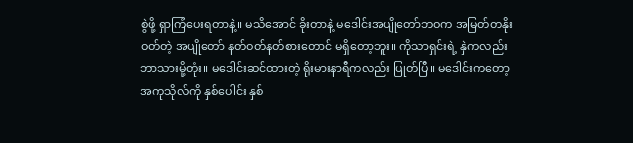စွဲဖို့ ရှာကြံပေးရတာနဲ့။ မသိအောင် ခိုးတာနဲ့ မဒေါင်းအပျိုတော်ဘဝက အမြတ်တနိုးဝတ်တဲ့ အပျိုတော် နတ်ဝတ်နတ်စားတောင် မရှိတော့ဘူး။ ကိုသာရှင်းရဲ့ နှဲကလည်း ဘာသားမို့တုံး။ မဒေါင်းဆင်ထားတဲ့ ရိုးမားနာရီကလည်း ပြုတ်ပြီ။ မဒေါင်းကတော့ အကုသိုလ်ကို နှစ်ပေါင်း နှစ်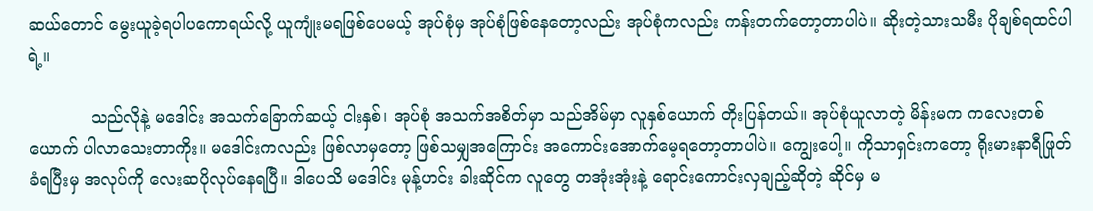ဆယ်တောင် မွေးယူခဲ့ရပါပကောရယ်လို့ ယူကျုံးမရဖြစ်ပေမယ့် အုပ်စုံမှ အုပ်စုံဖြစ်နေတော့လည်း အုပ်စုံကလည်း ကန်းတက်တော့တာပါပဲ။ ဆိုးတဲ့သားသမီး ပိုချစ်ရထင်ပါရဲ့။

            သည်လိုနဲ့ မဒေါင်း အသက်ခြောက်ဆယ့် ငါးနှစ်၊ အုပ်စုံ အသက်အစိတ်မှာ သည်အိမ်မှာ လူနှစ်ယောက် တိုးပြန်တယ်။ အုပ်စုံယူလာတဲ့ မိန်းမက ကလေးတစ်ယောက် ပါလာသေးတာကိုး။ မဒေါင်းကလည်း ဖြစ်လာမှတော့ ဖြစ်သမျှအကြောင်း အကောင်းအောက်မေ့ရတော့တာပါပဲ။ ကျွေးပေါ့။ ကိုသာရှင်းကတော့ ရိုးမားနာရီဖြုတ်ခံရပြီးမှ အလုပ်ကို လေးဆပိုလုပ်နေရပြီ။ ဒါပေသိ မဒေါင်း မုန့်ဟင်း ခါးဆိုင်က လူတွေ တအုံးအုံးနဲ့ ရောင်းကောင်းလှချည့်ဆိုတဲ့ ဆိုင်မှ မ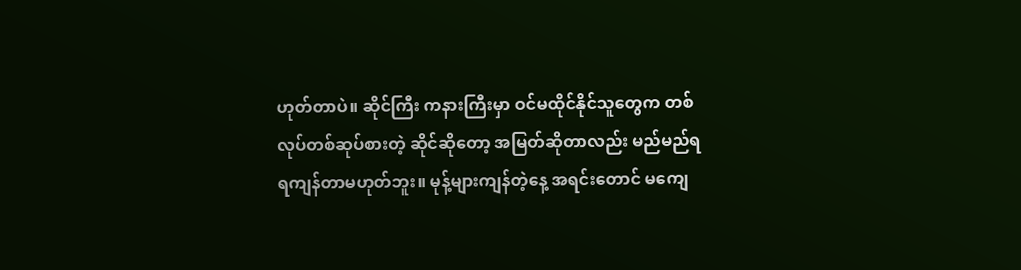ဟုတ်တာပဲ။ ဆိုင်ကြီး ကနားကြီးမှာ ဝင်မထိုင်နိုင်သူတွေက တစ်လုပ်တစ်ဆုပ်စားတဲ့ ဆိုင်ဆိုတော့ အမြတ်ဆိုတာလည်း မည်မည်ရရကျန်တာမဟုတ်ဘူး။ မုန့်များကျန်တဲ့နေ့ အရင်းတောင် မကျေ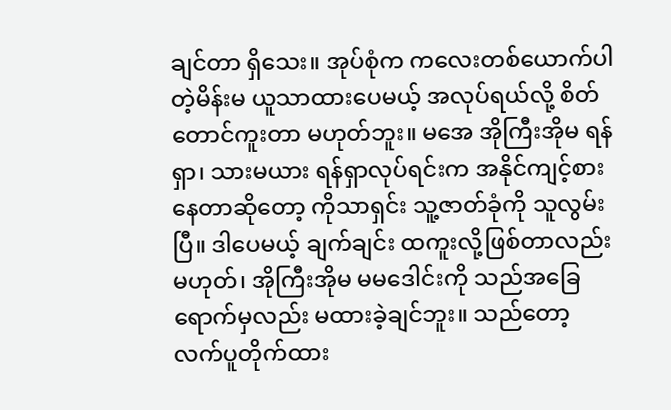ချင်တာ ရှိသေး။ အုပ်စုံက ကလေးတစ်ယောက်ပါတဲ့မိန်းမ ယူသာထားပေမယ့် အလုပ်ရယ်လို့ စိတ်တောင်ကူးတာ မဟုတ်ဘူး။ မအေ အိုကြီးအိုမ ရန်ရှာ၊ သားမယား ရန်ရှာလုပ်ရင်းက အနိုင်ကျင့်စားနေတာဆိုတော့ ကိုသာရှင်း သူ့ဇာတ်ခုံကို သူလွမ်းပြီ။ ဒါပေမယ့် ချက်ချင်း ထကူးလို့ဖြစ်တာလည်း မဟုတ်၊ အိုကြီးအိုမ မမဒေါင်းကို သည်အခြေရောက်မှလည်း မထားခဲ့ချင်ဘူး။ သည်တော့ လက်ပူတိုက်ထား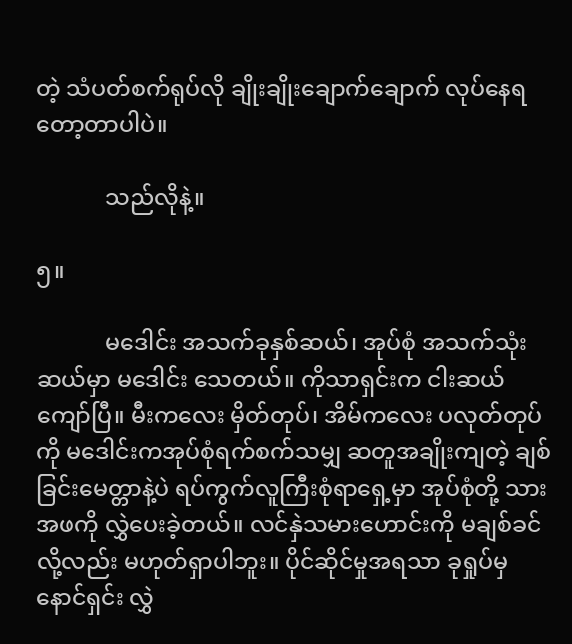တဲ့ သံပတ်စက်ရုပ်လို ချိုးချိုးချောက်ချောက် လုပ်နေရတော့တာပါပဲ။

            သည်လိုနဲ့။

၅။

            မဒေါင်း အသက်ခုနှစ်ဆယ်၊ အုပ်စုံ အသက်သုံးဆယ်မှာ မဒေါင်း သေတယ်။ ကိုသာရှင်းက ငါးဆယ်ကျော်ပြီ။ မီးကလေး မှိတ်တုပ်၊ အိမ်ကလေး ပလုတ်တုပ်ကို မဒေါင်းကအုပ်စုံရက်စက်သမျှ ဆတူအချိုးကျတဲ့ ချစ်ခြင်းမေတ္တာနဲ့ပဲ ရပ်ကွက်လူကြီးစုံရာရှေ့မှာ အုပ်စုံတို့ သားအဖကို လွှဲပေးခဲ့တယ်။ လင်နှဲသမားဟောင်းကို မချစ်ခင်လို့လည်း မဟုတ်ရှာပါဘူး။ ပိုင်ဆိုင်မှုအရသာ ခုရှုပ်မှ နောင်ရှင်း လွှဲ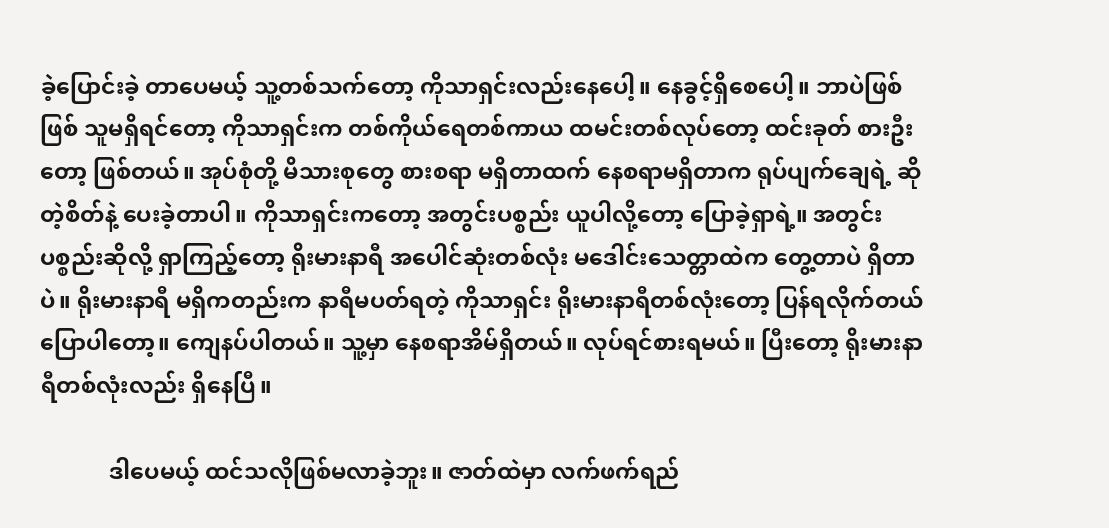ခဲ့ပြောင်းခဲ့ တာပေမယ့် သူ့တစ်သက်တော့ ကိုသာရှင်းလည်းနေပေါ့။ နေခွင့်ရှိစေပေါ့။ ဘာပဲဖြစ်ဖြစ် သူမရှိရင်တော့ ကိုသာရှင်းက တစ်ကိုယ်ရေတစ်ကာယ ထမင်းတစ်လုပ်တော့ ထင်းခုတ် စားဦးတော့ ဖြစ်တယ်။ အုပ်စုံတို့ မိသားစုတွေ စားစရာ မရှိတာထက် နေစရာမရှိတာက ရုပ်ပျက်ချေရဲ့ ဆိုတဲ့စိတ်နဲ့ ပေးခဲ့တာပါ။ ကိုသာရှင်းကတော့ အတွင်းပစ္စည်း ယူပါလို့တော့ ပြောခဲ့ရှာရဲ့။ အတွင်းပစ္စည်းဆိုလို့ ရှာကြည့်တော့ ရိုးမားနာရီ အပေါင်ဆုံးတစ်လုံး မဒေါင်းသေတ္တာထဲက တွေ့တာပဲ ရှိတာပဲ။ ရိုးမားနာရီ မရှိကတည်းက နာရီမပတ်ရတဲ့ ကိုသာရှင်း ရိုးမားနာရီတစ်လုံးတော့ ပြန်ရလိုက်တယ် ပြောပါတော့။ ကျေနပ်ပါတယ်။ သူ့မှာ နေစရာအိမ်ရှိတယ်။ လုပ်ရင်စားရမယ်။ ပြီးတော့ ရိုးမားနာရီတစ်လုံးလည်း ရှိနေပြီ။

            ဒါပေမယ့် ထင်သလိုဖြစ်မလာခဲ့ဘူး။ ဇာတ်ထဲမှာ လက်ဖက်ရည်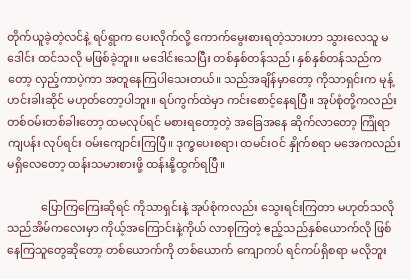တိုက်ယူခဲ့တဲ့လင်နဲ့ ရပ်ရွာက ပေးလိုက်လို့ ကောက်မွေးစားရတဲ့သားဟာ သွားလေသူ မဒေါင်း ထင်သလို မဖြစ်ခဲ့ဘူး။ မဒေါင်းသေပြီး တစ်နှစ်တန်သည်၊ နှစ်နှစ်တန်သည်ကတော့ လှည့်ကာပဲ့ကာ အတူနေကြပါသေးတယ်။ သည်အချိန်မှာတော့ ကိုသာရှင်းက မုန့်ဟင်းခါးဆိုင် မဟုတ်တော့ပါဘူး။ ရပ်ကွက်ထဲမှာ ကင်းစောင့်နေရပြီ။ အုပ်စုံတို့ကလည်း တစ်ဝမ်းတစ်ခါးတော့ ထမလုပ်ရင် မစားရတော့တဲ့ အခြေအနေ ဆိုက်လာတော့ ကြုံရာကျပန်း လုပ်ရင်း ဝမ်းကျောင်းကြပြီ။ ဒုက္ခပေးစရာ၊ ထမင်းဝင် နှိုက်စရာ မအေကလည်း မရှိလေတော့ ထန်းသမားစားဖို့ ထန်းနို့ထွက်ရပြီ။

            ပြောကြကြေးဆိုရင် ကိုသာရှင်းနဲ့ အုပ်စုံကလည်း သွေးရင်းကြတာ မဟုတ်သလို သည်အိမ်ကလေးမှာ ကိုယ့်အကြောင်းနဲ့ကိုယ် လာစုကြတဲ့ ဧည့်သည်နှစ်ယောက်လို ဖြစ်နေကြသူတွေဆိုတော့ တစ်ယောက်ကို တစ်ယောက် ကျောကပ် ရင်ကပ်ရှိစရာ မလိုဘူး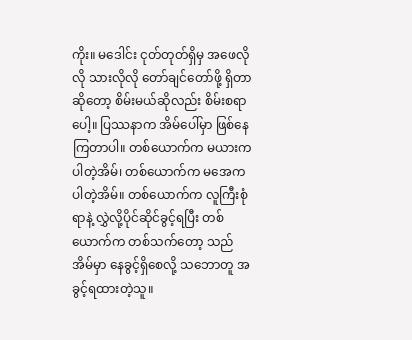ကိုး။ မဒေါင်း ငုတ်တုတ်ရှိမှ အဖေလိုလို သားလိုလို တော်ချင်တော်ဖို့ ရှိတာဆိုတော့ စိမ်းမယ်ဆိုလည်း စိမ်းစရာပေါ့။ ပြဿနာက အိမ်ပေါ်မှာ ဖြစ်နေကြတာပါ။ တစ်ယောက်က မယားကပါတဲ့အိမ်၊ တစ်ယောက်က မအေကပါတဲ့အိမ်။ တစ်ယောက်က လူကြီးစုံရာနဲ့ လွှဲလို့ပိုင်ဆိုင်ခွင့်ရပြီး တစ်ယောက်က တစ်သက်တော့ သည်အိမ်မှာ နေခွင့်ရှိစေလို့ သဘောတူ အခွင့်ရထားတဲ့သူ။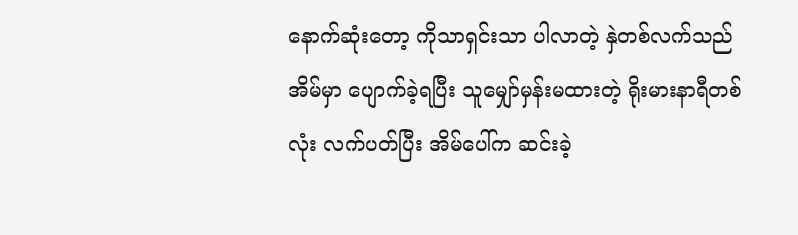နောက်ဆုံးတော့ ကိုသာရှင်းသာ ပါလာတဲ့ နှဲတစ်လက်သည်အိမ်မှာ ပျောက်ခဲ့ရပြီး သူမျှော်မှန်းမထားတဲ့ ရိုးမားနာရီတစ်လုံး လက်ပတ်ပြီး အိမ်ပေါ်က ဆင်းခဲ့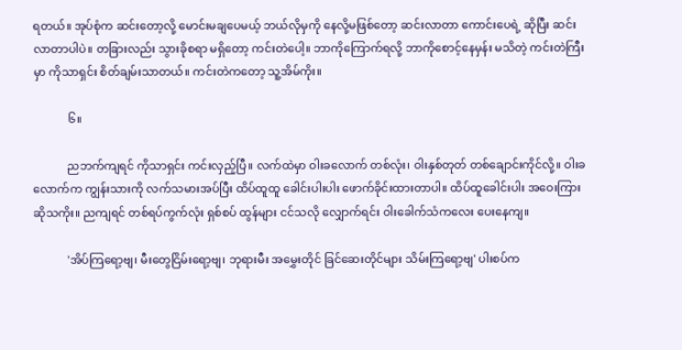ရတယ်။ အုပ်စုံက ဆင်းတော့လို့ မောင်းမချပေမယ့် ဘယ်လိုမှကို နေလို့မဖြစ်တော့ ဆင်းလာတာ ကောင်းပေရဲ့ ဆိုပြီး ဆင်းလာတာပါပဲ။ တခြားလည်း သွားခိုစရာ မရှိတော့ ကင်းတဲပေါ့။ ဘာကိုကြောက်ရလို့ ဘာကိုစောင့်နေမှန်း မသိတဲ့ ကင်းတဲကြီးမှာ ကိုသာရှင်း စိတ်ချမ်းသာတယ်။ ကင်းတဲကတော့ သူ့အိမ်ကိုး။

            ၆။

            ညဘက်ကျရင် ကိုသာရှင်း ကင်းလှည့်ပြီ။ လက်ထဲမှာ ဝါးခလောက် တစ်လုံး၊ ဝါးနှစ်တုတ် တစ်ချောင်းကိုင်လို့။ ဝါးခလောက်က ကျွန်းသားကို လက်သမားအပ်ပြီး ထိပ်ထူထူ ခေါင်းပါးပါး ဖောက်ခိုင်းထားတာပါ။ ထိပ်ထူခေါင်းပါး အဝေးကြားဆိုသကိုး။ ညကျရင် တစ်ရပ်ကွက်လုံး ရှစ်စပ် ထွန်များ ငင်သလို လျှောက်ရင်း ဝါးခေါက်သံကလေး ပေးနေကျ။

            'အိပ်ကြရော့ဗျ၊ မီးတွေငြိမ်းရော့ဗျ၊ ဘုရားမီး အမွှေးတိုင် ခြင်ဆေးတိုင်များ သိမ်းကြရော့ဗျ' ပါးစပ်က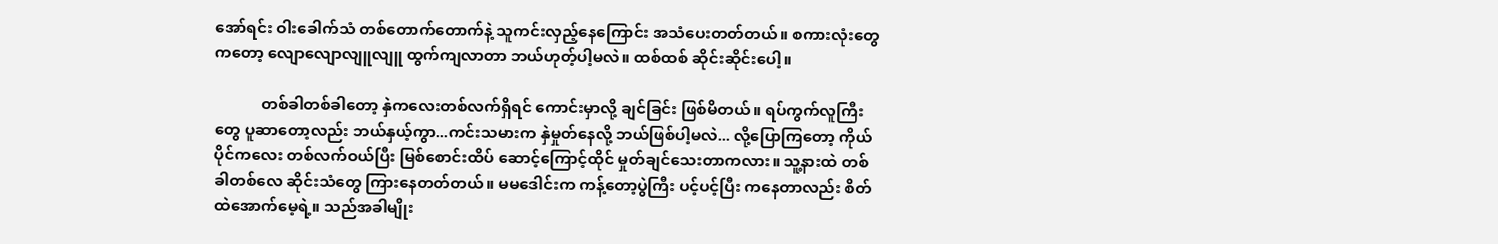အော်ရင်း ဝါးခေါက်သံ တစ်တောက်တောက်နဲ့ သူကင်းလှည့်နေကြောင်း အသံပေးတတ်တယ်။ စကားလုံးတွေကတော့ လျောလျောလျူလျူ ထွက်ကျလာတာ ဘယ်ဟုတ့်ပါ့မလဲ။ ထစ်ထစ် ဆိုင်းဆိုင်းပေါ့။

            တစ်ခါတစ်ခါတော့ နှဲကလေးတစ်လက်ရှိရင် ကောင်းမှာလို့ ချင်ခြင်း ဖြစ်မိတယ်။ ရပ်ကွက်လူကြီးတွေ ပူဆာတော့လည်း ဘယ်နှယ့်ကွာ...ကင်းသမားက နှဲမှုတ်နေလို့ ဘယ်ဖြစ်ပါ့မလဲ... လို့ပြောကြတော့ ကိုယ်ပိုင်ကလေး တစ်လက်ဝယ်ပြီး မြစ်စောင်းထိပ် ဆောင့်ကြောင့်ထိုင် မှုတ်ချင်သေးတာကလား။ သူ့နားထဲ တစ်ခါတစ်လေ ဆိုင်းသံတွေ ကြားနေတတ်တယ်။ မမဒေါင်းက ကန့်တော့ပွဲကြီး ပင့်ပင့်ပြီး ကနေတာလည်း စိတ်ထဲအောက်မေ့ရဲ့။ သည်အခါမျိုး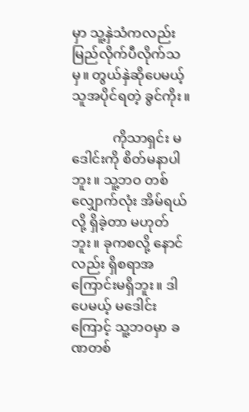မှာ သူ့နှဲသံကလည်း မြည်လိုက်ပီလိုက်သမှ။ တွယ်နှဲဆိုပေမယ့် သူအပိုင်ရတဲ့ ခွင်ကိုး။

            ကိုသာရှင်း မဒေါင်းကို စိတ်မနာပါဘူး။ သူ့ဘဝ တစ်လျှောက်လုံး အိမ်ရယ်လို့ ရှိခဲ့တာ မဟုတ်ဘူး။ ခုကစလို့ နောင်လည်း ရှိစရာအကြောင်းမရှိဘူး။ ဒါပေမယ့် မဒေါင်းကြောင့် သူ့ဘဝမှာ ခဏတစ်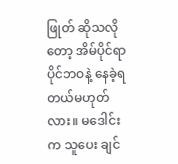ဖြုတ် ဆိုသလိုတော့ အိမ်ပိုင်ရာပိုင်ဘဝနဲ့ နေခဲ့ရတယ်မဟုတ်လား။ မဒေါင်းက သူပေး ချင်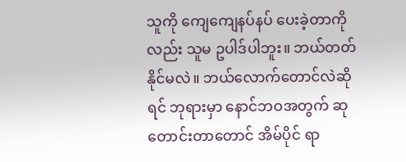သူကို ကျေကျေနပ်နပ် ပေးခဲ့တာကိုလည်း သူမ ဥပါဒ်ပါဘူး။ ဘယ်တတ်နိုင်မလဲ။ ဘယ်လောက်တောင်လဲဆိုရင် ဘုရားမှာ နောင်ဘဝအတွက် ဆုတောင်းတာတောင် အိမ်ပိုင် ရာ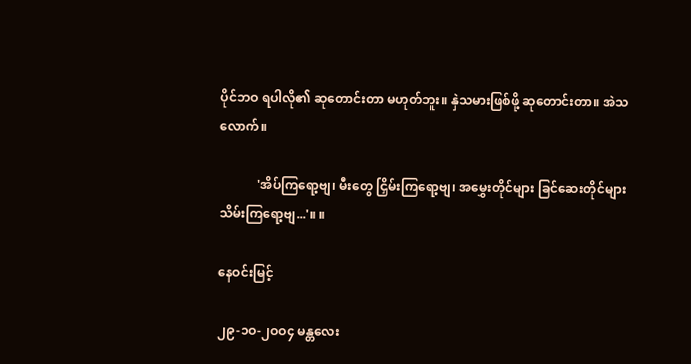ပိုင်ဘဝ ရပါလို၏ ဆုတောင်းတာ မဟုတ်ဘူး။ နှဲသမားဖြစ်ဖို့ ဆုတောင်းတာ။ အဲသလောက်။

            'အိပ်ကြရော့ဗျ၊ မီးတွေ ငြှိမ်းကြရော့ဗျ၊ အမွှေးတိုင်များ ခြင်ဆေးတိုင်များ သိမ်းကြရော့ဗျ...'။ ။

နေဝင်းမြင့်

၂၉-၁ဝ-၂ဝဝ၄ မန္တလေး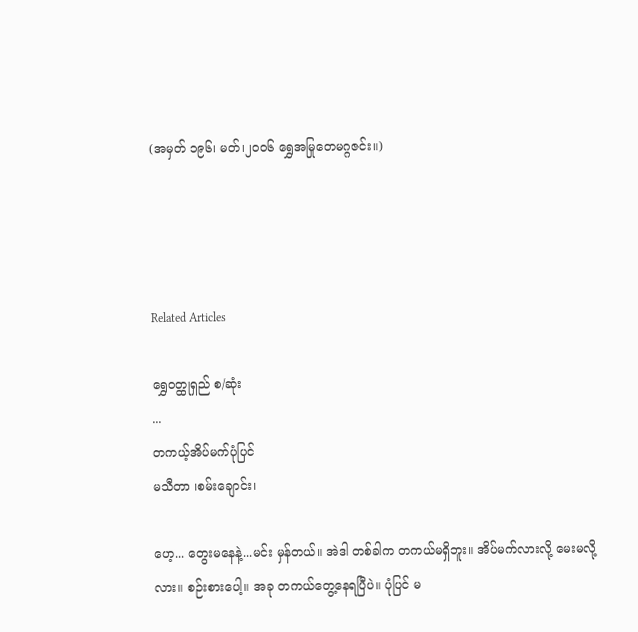(အမှတ် ၁၉၆၊ မတ်၊၂၀၀၆ ရွှေအမြုတေမဂ္ဂဇင်း။)




Related Articles

ရွှေဝတ္ထုရှည် စ/ဆုံး
...
တကယ့်အိပ်မက်ပုံပြင်
မသီတာ ၊စမ်းချောင်း၊

ဟေ့... တွေးမနေနဲ့...မင်း မှန်တယ်။ အဲဒါ တစ်ခါက တကယ်မရှိဘူး။ အိပ်မက်လားလို့ မေးမလို့လား။ စဉ်းစားပေါ့။ အခု တကယ်တွေ့နေရပြီပဲ။ ပုံပြင် မ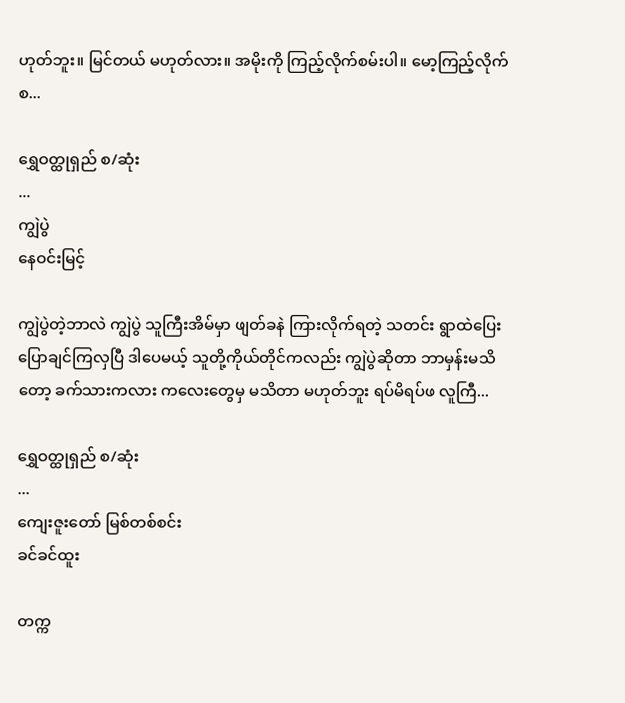ဟုတ်ဘူး။ မြင်တယ် မဟုတ်လား။ အမိုးကို ကြည့်လိုက်စမ်းပါ။ မော့ကြည့်လိုက်စ...

ရွှေဝတ္ထုရှည် စ/ဆုံး
...
ကျွဲပွဲ
နေဝင်းမြင့်

ကျွဲပွဲတဲ့ဘာလဲ ကျွဲပွဲ သူကြီးအိမ်မှာ ဖျတ်ခနဲ ကြားလိုက်ရတဲ့ သတင်း ရွာထဲပြေးပြောချင်ကြလှပြီ ဒါပေမယ့် သူတို့ကိုယ်တိုင်ကလည်း ကျွဲပွဲဆိုတာ ဘာမှန်းမသိတော့ ခက်သားကလား ကလေးတွေမှ မသိတာ မဟုတ်ဘူး ရပ်မိရပ်ဖ လူကြီ...

ရွှေဝတ္ထုရှည် စ/ဆုံး
...
ကျေးဇူးတော် မြစ်တစ်စင်း
ခင်ခင်ထူး

တက္က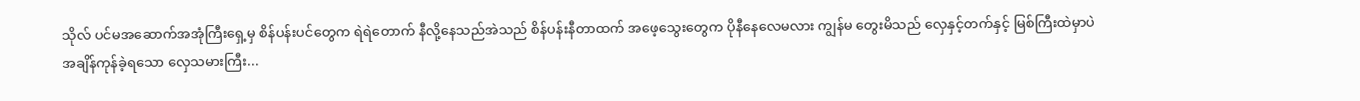သိုလ် ပင်မအဆောက်အအုံကြီးရှေ့မှ စိန်ပန်းပင်တွေက ရဲရဲတောက် နီလို့နေသည်အဲသည် စိန်ပန်းနီတာထက် အဖေ့သွေးတွေက ပိုနီနေလေမလား ကျွန်မ တွေးမိသည် လှေနှင့်တက်နှင့် မြစ်ကြီးထဲမှာပဲ အချိန်ကုန်ခဲ့ရသော လှေသမားကြီး...